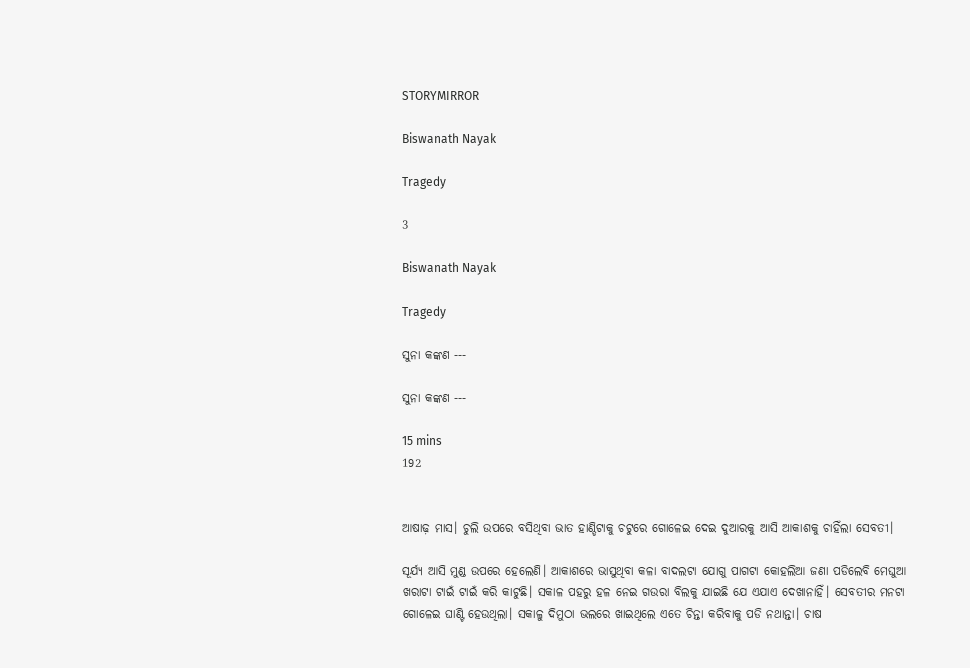STORYMIRROR

Biswanath Nayak

Tragedy

3

Biswanath Nayak

Tragedy

ସୁନା କଙ୍କଣ ---

ସୁନା କଙ୍କଣ ---

15 mins
192


ଆଷାଢ଼ ମାସ। ଚୁଲି ଉପରେ ବସିଥିବା ଭାତ ହାଣ୍ଡିଟାକୁ ଚଟୁରେ ଗୋଳେଇ ଦେଇ ଦୁଆରକୁ ଆସି ଆକାଶକୁ ଚାହିଁଲା ସେବତୀ।

ସୂର୍ଯ୍ୟ ଆସି ମୁଣ୍ଡ ଉପରେ ହେଲେଣି। ଆକାଶରେ ଭାସୁଥିବା କଳା ବାଦଲଟା ଯୋଗୁ ପାଗଟା କୋହଲିଆ ଜଣା ପଡିଲେବି ମେଘୁଆ ଖରାଟା ଟାଇଁ ଟାଇଁ କରି କାଟୁଛି। ସକାଳ ପହରୁ ହଳ ନେଇ ଗଉରା ବିଲକୁ ଯାଇଛି ଯେ ଏଯାଏ ଦେଖାନାହିଁ। ସେବତୀର ମନଟା ଗୋଳେଇ ଘାଣ୍ଟି ହେଉଥିଲା। ସକାଳୁ ଦିମୁଠା ଭଲରେ ଖାଇଥିଲେ ଏତେ ଚିନ୍ତା କରିବାକୁ ପଡି ନଥାନ୍ତା। ଚାଷ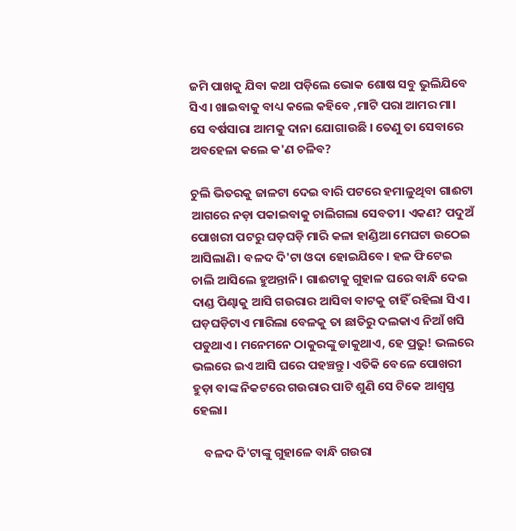ଜମି ପାଖକୁ ଯିବା କଥା ପଡ଼ିଲେ ଭୋକ ଶୋଷ ସବୁ ଭୁଲିଯିବେ ସିଏ। ଖାଇବାକୁ ବାଧ୍ୟ କଲେ କହିବେ ,ମାଟି ପରା ଆମର ମା। ସେ ବର୍ଷସାରା ଆମକୁ ଦାନା ଯୋଗାଉଛି । ତେଣୁ ତା ସେବାରେ ଅବହେଳା କଲେ କ'ଣ ଚଳିବ?

ଚୁଲି ଭିତରକୁ ଜାଳଟା ଦେଇ ବାରି ପଟରେ ହମାଳୁଥିବା ଗାଈଟା ଆଗରେ ନଡ଼ା ପକାଇବାକୁ ଚାଲିଗଲା ସେବତୀ। ଏକଣ? ପଦୁଅଁ ପୋଖରୀ ପଟରୁ ଘଡ଼ଘଡ଼ି ମାରି କଳା ହାଣ୍ଡିଆ ମେଘଟା ଉଠେଇ ଆସିଲାଣି। ବଳଦ ଦି'ଟା ଓଦା ହୋଇଯିବେ। ହଳ ଫିଟେଇ ଚାଲି ଆସିଲେ ହୁଅନ୍ତାନି। ଗାଈଟାକୁ ଗୁହାଳ ଘରେ ବାନ୍ଧି ଦେଇ ଦାଣ୍ଡ ପିଣ୍ଢାକୁ ଆସି ଗଉରାର ଆସିବା ବାଟକୁ ଚାହିଁ ରହିଲା ସିଏ। ଘଡ଼ଘଡ଼ିଟାଏ ମାରିଲା ବେଳକୁ ତା ଛାତିରୁ ଦଲକାଏ ନିଆଁ ଖସି ପଡୁଥାଏ। ମନେମନେ ଠାକୁରଙ୍କୁ ଡାକୁଥାଏ, ହେ ପ୍ରଭୁ! ଭଲରେ ଭଲରେ ଇଏ ଆସି ଘରେ ପହଞ୍ଚନ୍ତୁ। ଏତିକି ବେଳେ ପୋଖରୀ ହୁଡ଼ା ବାଙ୍କ ନିକଟରେ ଗଉରାର ପାଟି ଶୁଣି ସେ ଟିକେ ଆଶ୍ବସ୍ତ ହେଲା।

    ବଳଦ ଦି'ଟାଙ୍କୁ ଗୁହାଳେ ବାନ୍ଧି ଗଉରା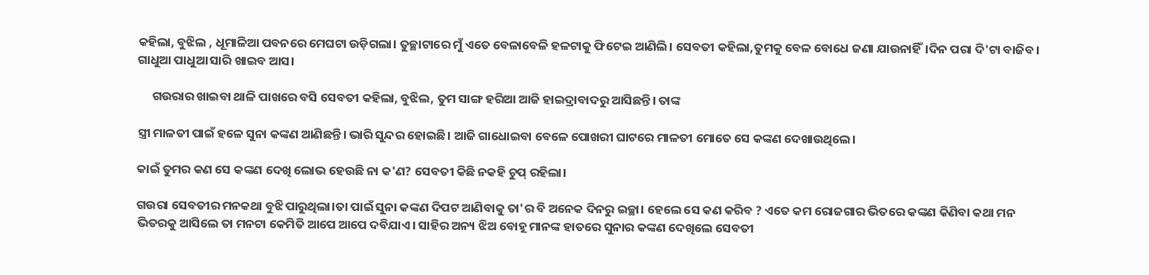କହିଲା, ବୁଝିଲ , ଧୂମାଳିଆ ପବନରେ ମେଘଟା ଉଡ଼ିଗଲା। ତୁଚ୍ଛାଟାରେ ମୁଁ ଏତେ ବେଳାବେଳି ହଳଟାକୁ ଫିଟେଇ ଆଣିଲି। ସେବତୀ କହିଲା,ତୁମକୁ ବେଳ ବୋଧେ ଜଣା ଯାଉନାହିଁ।ଦିନ ପରା ଦି'ଟା ବାଜିବ। ଗାଧୁଆ ପାଧୁଆ ସାରି ଖାଇବ ଆସ।

     ଗଉରାର ଖାଇବା ଥାଳି ପାଖରେ ବସି ସେବତୀ କହିଲା, ବୁଝିଲ, ତୁମ ସାଙ୍ଗ ହରିଆ ଆଜି ହାଇଦ୍ରାବାଦରୁ ଆସିଛନ୍ତି। ତାଙ୍କ

ସ୍ତ୍ରୀ ମାଳତୀ ପାଇଁ ହଳେ ସୁନା କଙ୍କଣ ଆଣିଛନ୍ତି। ଭାରି ସୁନ୍ଦର ହୋଇଛି। ଆଜି ଗାଧୋଇବା ବେଳେ ପୋଖରୀ ଘାଟରେ ମାଳତୀ ମୋତେ ସେ କଙ୍କଣ ଦେଖାଉଥିଲେ।

କାଇଁ ତୁମର କଣ ସେ କଙ୍କଣ ଦେଖି ଲୋଭ ‌ହେଉଛି ନା କ'ଣ? ସେବତୀ କିଛି ନକହି ଚୁପ୍ ରହିଲା।

ଗଉରା ସେବତୀର ମନକଥା ବୁଝି ପାରୁଥିଲା।ତା ପାଇଁ ସୁନା କଙ୍କଣ ଦିପଟ ଆଣିବାକୁ ତା'ର ବି ଅନେକ ଦିନରୁ ଇଚ୍ଛା। ହେଲେ ସେ କଣ କରିବ ? ଏତେ କମ ରୋଜଗାର ଭିତରେ କଙ୍କଣ କିଣିବା କଥା ମନ ଭିତରକୁ ଆସିଲେ ତା ମନଟା କେମିତି ଆପେ ଆପେ ଦବିଯାଏ। ସା‌ହିର ଅନ୍ୟ ଝିଅ ବୋହୂ ମାନଙ୍କ ହାତରେ ସୁନାର କଙ୍କଣ ଦେଖିଲେ ସେବତୀ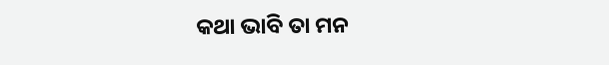କଥା ଭାବି ତା ମନ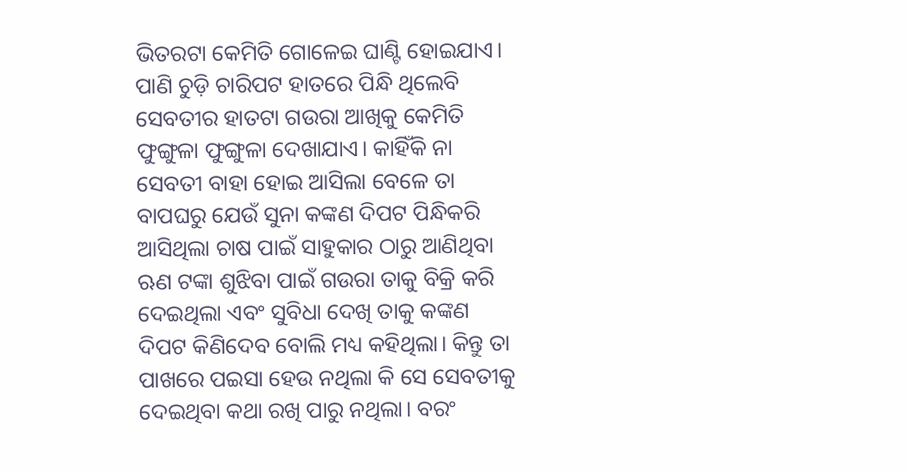ଭିତରଟା କେମିତି ଗୋଳେଇ ଘାଣ୍ଟି ହୋଇଯାଏ। ପାଣି ଚୁଡ଼ି ଚାରିପଟ ହାତରେ ପିନ୍ଧି ଥିଲେବି ସେବତୀର ହାତଟା ଗଉରା ଆଖିକୁ କେମିତି ଫୁଙ୍ଗୁଳା ଫୁଙ୍ଗୁଳା ଦେଖାଯାଏ। କାହିଁକି ନା ସେବତୀ ବାହା ହୋଇ ଆସିଲା ବେଳେ ତା ବାପଘରୁ ଯେଉଁ ସୁନା କଙ୍କଣ ଦିପଟ ପିନ୍ଧିକରି ଆସିଥିଲା ଚାଷ ପାଇଁ ସାହୁକାର ଠାରୁ ଆଣିଥିବା ଋଣ ଟଙ୍କା ଶୁଝିବା ପାଇଁ ଗଉରା ତାକୁ ବିକ୍ରି କରି ଦେଇଥିଲା ଏବଂ ସୁବିଧା ଦେଖି ତାକୁ କଙ୍କଣ ଦିପଟ କିଣିଦେବ ବୋଲି ମଧ୍ୟ କହିଥିଲା। କିନ୍ତୁ ତା ପାଖରେ ପଇସା ହେଉ ନଥିଲା କି ସେ ସେବତୀକୁ ଦେଇଥିବା କଥା ରଖି ପାରୁ ନଥିଲା। ବରଂ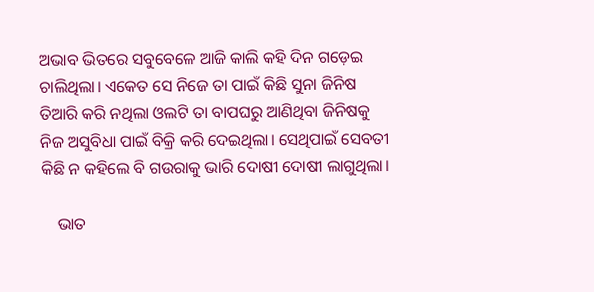ଅଭାବ ଭିତରେ ସବୁବେଳେ ଆଜି କାଲି କହି ଦିନ ଗଡ଼େଇ ଚାଲିଥିଲା। ଏକେତ ସେ ନିଜେ ତା ପାଇଁ କିଛି ସୁନା ଜିନିଷ ତିଆରି କରି ନଥିଲା ଓଲଟି ତା ବାପଘରୁ ଆଣିଥିବା ଜିନିଷକୁ ନିଜ ଅସୁବିଧା ପାଇଁ ବିକ୍ରି କରି ଦେଇଥିଲା। ସେଥିପାଇଁ ସେବତୀ କିଛି ନ କହିଲେ ବି ଗଉରାକୁ ଭାରି ଦୋଷୀ ଦୋଷୀ ଲାଗୁଥିଲା।

    ଭାତ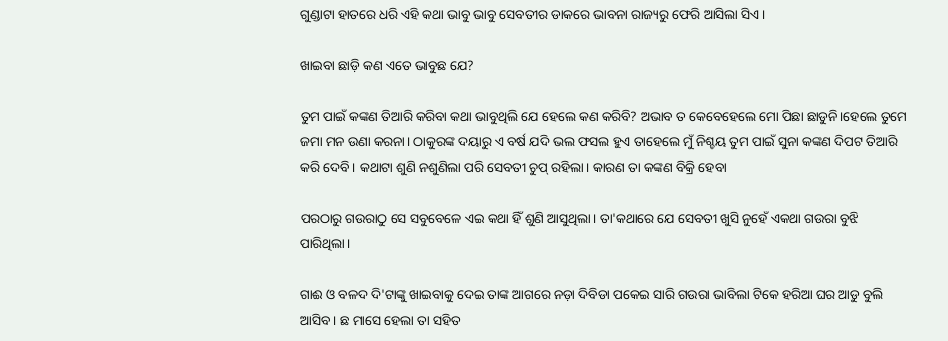ଗୁଣ୍ଡାଟା ହାତରେ ଧରି ଏହି କଥା ଭାବୁ ଭାବୁ ସେବତୀର ଡାକରେ ଭାବନା ରାଜ୍ୟରୁ ଫେରି ଆସିଲା ସିଏ।

ଖାଇବା ଛାଡ଼ି କଣ ଏତେ ଭାବୁଛ ଯେ?

ତୁମ ପାଇଁ କଙ୍କଣ ତିଆରି କରିବା କଥା ଭାବୁଥିଲି ଯେ ହେଲେ କଣ କରିବି? ଅଭାବ ତ କେବେହେଲେ ମୋ ପିଛା ଛାଡୁନି।ହେଲେ ତୁମେ ଜମା ମନ ଉଣା କରନା। ଠାକୁରଙ୍କ ଦୟାରୁ ଏ ବର୍ଷ ଯଦି ଭଲ ଫସଲ ହୁଏ ତାହେଲେ ମୁଁ ନିଶ୍ଚୟ ତୁମ ପାଇଁ ସୁନା କଙ୍କଣ ଦିପଟ ତିଆରି କରି ଦେବି। କଥାଟା ଶୁଣି ନଶୁଣିଲା ପରି ସେବତୀ ଚୁପ୍ ରହିଲା। କାରଣ ତା କଙ୍କଣ ବିକ୍ରି ହେବା

ପରଠାରୁ ଗଉରାଠୁ ସେ ସବୁବେଳେ ଏଇ କଥା ହିଁ ଶୁଣି ଆସୁଥିଲା। ତା'କଥାରେ ଯେ ସେବତୀ ଖୁସି ନୁହେଁ ଏକଥା ଗଉରା ବୁଝି ପାରିଥିଲା।

ଗାଈ ଓ ବଳଦ ଦି'ଟାଙ୍କୁ ଖାଇବାକୁ ଦେଇ ତାଙ୍କ ଆଗରେ ନଡ଼ା ଦିବିଡା ପକେଇ ସାରି ଗଉରା ଭାବିଲା ଟିକେ ହରିଆ ଘର ଆଡୁ ବୁଲି ଆସିବ। ଛ ମାସେ ହେଲା ତା ସହିତ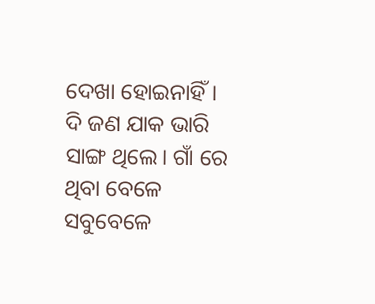ଦେଖା ହୋଇନାହିଁ। ଦି ଜଣ ଯାକ ଭାରି ସାଙ୍ଗ ଥିଲେ। ଗାଁ ରେ ଥିବା ବେଳେ ସବୁବେଳେ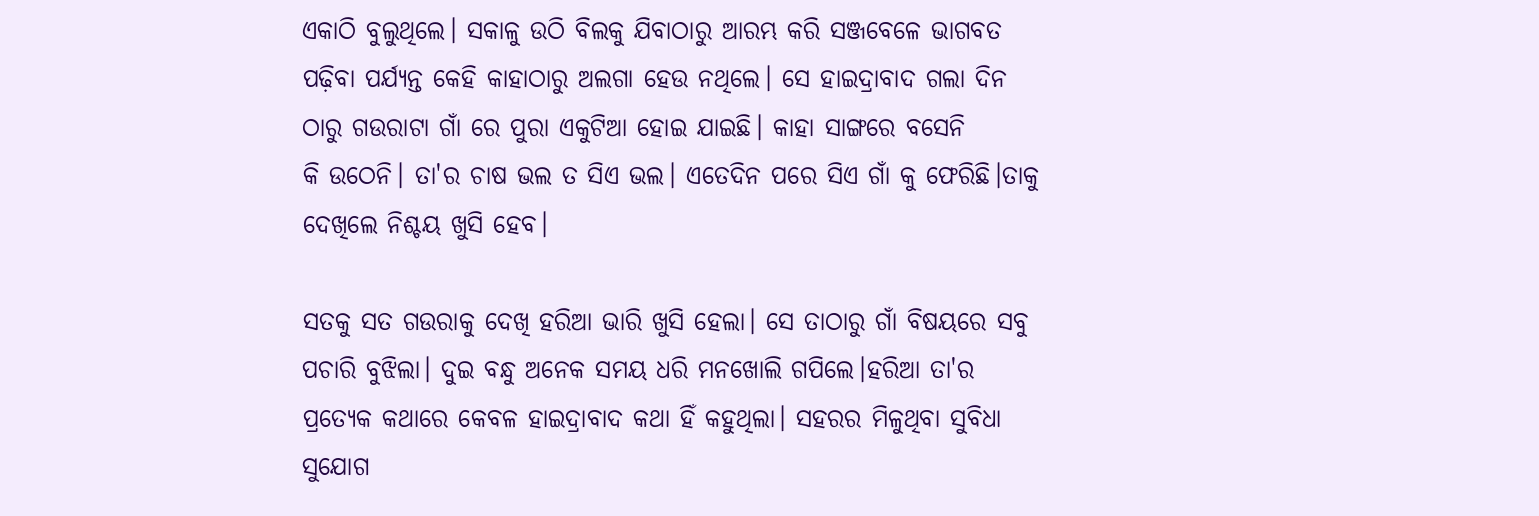ଏକାଠି ବୁଲୁଥିଲେ। ସକାଳୁ ଉଠି ବିଲକୁ ଯିବାଠାରୁ ଆରମ୍ଭ କରି ସଞ୍ଜବେଳେ ଭାଗବତ ପଢ଼ିବା ପର୍ଯ୍ୟନ୍ତ କେହି କାହାଠାରୁ ଅଲଗା ହେଉ ନଥିଲେ। ସେ ହାଇଦ୍ରାବାଦ ଗଲା ଦିନ ଠାରୁ ଗଉରାଟା ଗାଁ ରେ ପୁରା ଏକୁଟିଆ ହୋଇ ଯାଇଛି। କାହା ସାଙ୍ଗରେ ବସେନି କି ‌ଉଠେନି। ତା'ର ଚାଷ ଭଲ ତ ସିଏ ଭଲ। ଏତେଦିନ ପରେ ସିଏ ଗାଁ କୁ ଫେରିଛି।ତାକୁ ଦେଖିଲେ ନିଶ୍ଚୟ ଖୁସି ହେବ।

ସତକୁ ସତ ଗଉରାକୁ ଦେଖି ହରିଆ ଭାରି ଖୁସି ହେଲା। ସେ ତାଠାରୁ ଗାଁ ବିଷୟରେ ସବୁ ପଚାରି ବୁଝିଲା। ଦୁଇ ବନ୍ଧୁ ଅନେକ ସମୟ ଧରି ମନଖୋଲି ଗପିଲେ।ହରିଆ ତା'ର ପ୍ରତ୍ୟେକ କଥାରେ କେବଳ ହାଇଦ୍ରାବାଦ କଥା ହିଁ କହୁଥିଲା। ସହରର ମିଳୁଥିବା ସୁବିଧା ସୁଯୋଗ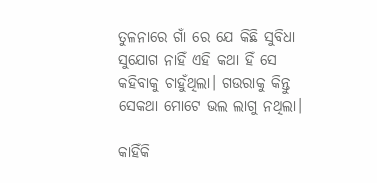ତୁଳନାରେ ଗାଁ ରେ ଯେ କିଛି ସୁବିଧା ସୁଯୋଗ ନାହିଁ ଏହି କଥା ହିଁ ସେ କହିବାକୁ ଚାହୁଁଥିଲା। ଗଉରାକୁ କିନ୍ତୁ ସେକଥା ମୋଟେ ଭଲ ଲାଗୁ ନଥିଲା।

କାହିଁକି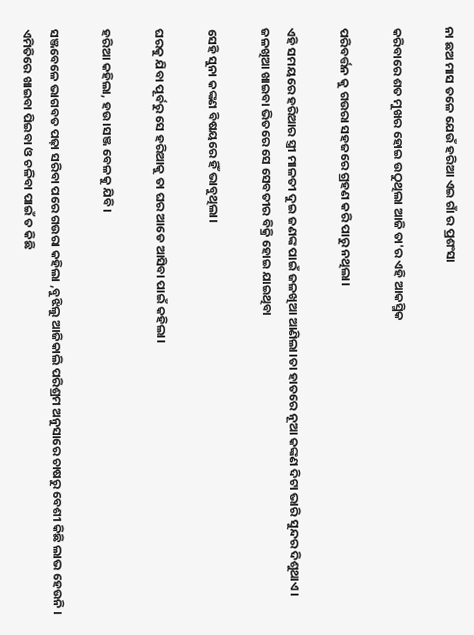ନା ଛଅ ମାସ ତଳେ ଯେଉଁ ହରିଆ ଏଇ ଗାଁ ର ପ୍ରଶଂସା

କରିବାରେ ଶତ ମୁଖର ହୋଇ ଉଠୁଥିଲା ଆଜି ତା'ର ଏହି ଆକସ୍ମିକ

ପରିବର୍ତ୍ତନ କୁ ଗଉରା ସହଜରେ ଗ୍ରହଣ କରି ପାରୁ ନଥିଲା।

ଏହି ସମୟରେ ହରିଆର ସ୍ତ୍ରୀ ମାଳତୀ ଦୁଇ ଜଣଙ୍କ ପାଇଁ ଜଳଖିଆ ଆଣିଲା।ତା ହାତରେ ନୂଆ କଙ୍କଣ ଦିଟା ଭାରି ସୁନ୍ଦର ଦିଶୁଥାଏ। ଜଳଖିଆ ଖାଇବା ଭିତରେ ସେ ସେବତୀର ବିକ୍ରି ହୋଇ ଯାଇଥିବା

ସେହି ସୁନା କଙ୍କଣ ବିଷୟରେ ହିଁ ଭାବୁଥିଲା।

ଘରକୁ ଯିବା ପୂର୍ବରୁ ସେ ହରିଆକୁ ତା ଘର ଆଡେ ଆସିବା ପାଇଁ କହିଲା।

ହରିଆ କହିଲା, ହଉ।ସଞ୍ଜ ବେଳକୁ ଯିବି।

ସଞ୍ଜବେଳେ ଭାଗବତ ପଢ଼ା ସରିବା ପରେ ଗଉରା କହିଲା ,ବୁଝିଲୁ ଆଜିକାଲି ପରିଶ୍ରମ ଅନୁସାରେ ଚାଷରୁ ବେଶୀ କିଛି ଲାଭ ହେଉନି । ଏମିତିରେ ଖାଇବା ପିଇବା ଓ ଚଳିବା ପାଇଁ ତ କିଛି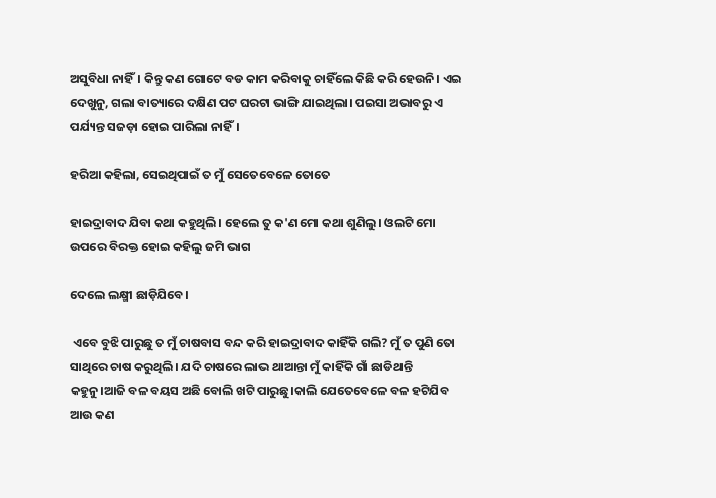ଅସୁବିଧା ନାହିଁ। କିନ୍ତୁ କଣ ଗୋଟେ ବଡ କାମ କରିବାକୁ ଚାହିଁଲେ କିଛି କରି ହେଉନି। ଏଇ ଦେଖୁନୁ, ଗଲା ବାତ୍ୟାରେ ଦକ୍ଷିଣ ପଟ ଘରଟା ଭାଙ୍ଗି ଯାଇଥିଲା। ପଇସା ଅଭାବରୁ ଏ ପର୍ଯ୍ୟନ୍ତ ସଜଡ଼ା ହୋଇ ପାରିଲା ନାହିଁ।

ହରିଆ କହିଲା, ସେଇଥିପାଇଁ ତ ମୁଁ ସେତେବେଳେ ତୋତେ

ହାଇଦ୍ରାବାଦ ଯିବା କଥା କହୁଥିଲି। ହେଲେ ତୁ କ'ଣ ମୋ କଥା ଶୁଣିଲୁ। ଓଲଟି ମୋ ଉପରେ ବିରକ୍ତ ହୋଇ କହିଲୁ ଜମି ଭାଗ

ଦେଲେ ଲକ୍ଷ୍ମୀ ଛାଡ଼ିଯିବେ।

 ଏବେ ବୁଝି ପାରୁଛୁ ତ ମୁଁ ଚାଷବାସ ବନ୍ଦ କରି ହାଇଦ୍ରାବାଦ କାହିଁକି ଗଲି? ମୁଁ ତ ପୁଣି ତୋ ସାଥିରେ ଚାଷ କରୁଥିଲି। ଯଦି ଚାଷରେ ଲାଭ ଥାଆନ୍ତା ମୁଁ କାହିଁକି ଗାଁ ଛାଡିଥାନ୍ତି କହୁନୁ।ଆଜି ବଳ ବୟସ ଅଛି ବୋଲି ଖଟି ପାରୁଛୁ।କାଲି ଯେତେବେଳେ ବଳ ହଟିଯିବ ଆଉ କଣ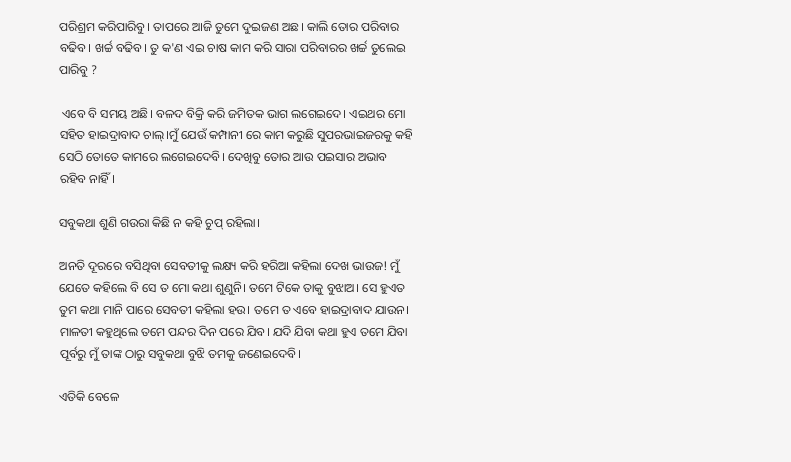ପରିଶ୍ରମ କରିପାରିବୁ। ତାପରେ ଆଜି ତୁମେ ଦୁଇଜଣ ଅଛ। କାଲି ତୋର ପରିବାର ବଢିବ। ଖର୍ଚ୍ଚ ବଢିବ। ତୁ କ'ଣ ଏଇ ଚାଷ କାମ କରି ସାରା ପରିବାରର ଖର୍ଚ୍ଚ ତୁଲେଇ ପାରିବୁ ?

 ଏବେ ବି ସମୟ ଅଛି। ବଳଦ ବିକ୍ରି କରି ଜମିତକ ଭାଗ ଲଗେଇଦେ। ଏଇଥର ମୋ ସହିତ ହାଇଦ୍ରାବାଦ ଚାଲ୍।ମୁଁ ଯେଉଁ କମ୍ପାନୀ ରେ କାମ କରୁଛି ସୁପରଭାଇଜରକୁ କହି ସେଠି ତୋତେ କାମରେ ଲଗେଇଦେବି। ଦେଖିବୁ ତୋର ଆଉ ପଇସାର ଅଭାବ ରହିବ ନାହିଁ।

ସବୁକଥା ଶୁଣି ଗଉରା କିଛି ନ କହି ଚୁପ୍ ରହିଲା।

ଅନତି ଦୂରରେ ବସିଥିବା ସେବତୀକୁ ଲକ୍ଷ୍ୟ କରି ହରିଆ କହିଲା ଦେଖ ଭାଉଜ! ମୁଁ ଯେତେ କହିଲେ ବି ସେ ତ ମୋ କଥା ଶୁଣୁନି। ତମେ ଟିକେ ତାକୁ ବୁଝାଅ। ସେ ହୁଏତ ତୁମ କଥା ମାନି ପାରେ ସେବତୀ କହିଲା ହଉ। ତମେ ତ ଏବେ ହାଇଦ୍ରାବାଦ ଯାଉନ। ମାଳତୀ କହୁଥିଲେ ତମେ ପନ୍ଦର ଦିନ ପରେ ଯିବ। ଯଦି ଯିବା କଥା ହୁଏ ତମେ ଯିବା ପୂର୍ବରୁ ମୁଁ ତାଙ୍କ ଠାରୁ ସବୁକଥା ବୁଝି ତମକୁ ଜଣେଇଦେବି।

ଏତିକି ବେଳେ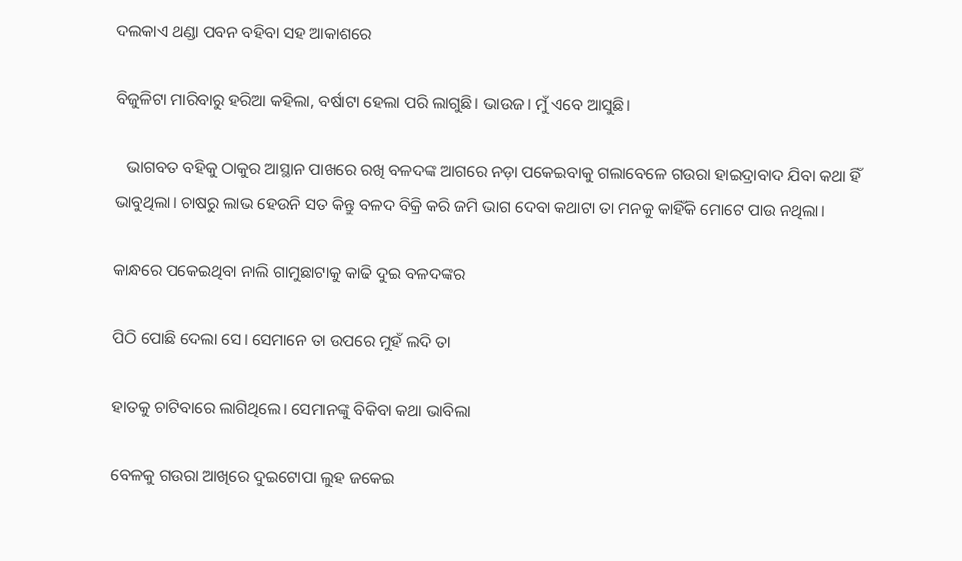ଦଲକାଏ ଥଣ୍ଡା ପବନ ବହିବା ସହ ଆକାଶରେ

ବିଜୁଳିଟା ମାରିବାରୁ ହରିଆ କହିଲା, ବର୍ଷାଟା ହେଲା ପରି ଲାଗୁଛି। ଭାଉଜ। ମୁଁ ଏବେ ଆସୁଛି।

   ଭାଗବତ ବହିକୁ ଠାକୁର ଆସ୍ଥାନ ପାଖରେ ରଖି ବଳଦଙ୍କ ଆଗରେ ନଡ଼ା ପକେଇବାକୁ ଗଲାବେଳେ ଗଉରା ହାଇଦ୍ରାବାଦ ଯିବା କଥା ହିଁ ଭାବୁଥିଲା। ଚାଷରୁ ଲାଭ ହେଉନି ସତ କିନ୍ତୁ ବଳଦ ବିକ୍ରି କରି ଜମି ଭାଗ ଦେବା କଥାଟା ତା ମନକୁ କାହିଁକି ମୋଟେ ପାଉ ନଥିଲା।

କାନ୍ଧରେ ପକେଇଥିବା ନାଲି ଗାମୁଛାଟାକୁ କାଢି ଦୁଇ ବଳଦଙ୍କର

ପିଠି ପୋଛି ଦେଲା ସେ। ସେମାନେ ତା ଉପରେ ମୁହଁ ଲଦି ତା

ହାତକୁ ଚାଟିବାରେ ଲାଗିଥିଲେ। ସେମାନଙ୍କୁ ବିକିବା କଥା ଭାବିଲା

ବେଳକୁ ଗଉରା ଆଖିରେ ଦୁଇଟୋପା ଲୁହ ଜକେଇ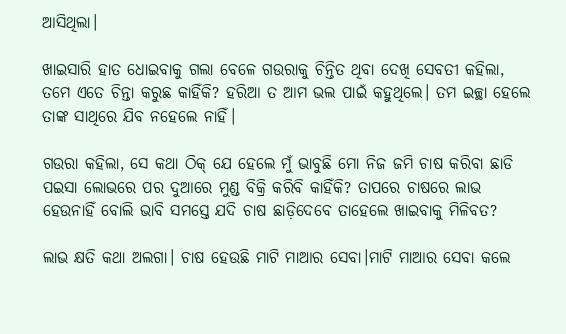ଆସିଥିଲା।

ଖାଇସାରି ହାତ ଧୋଇବାକୁ ଗଲା ବେଳେ ଗଉରାକୁ ଚିନ୍ତିତ ଥିବା ଦେଖି ସେବତୀ କହିଲା, ତମେ ଏତେ ଚିନ୍ତା କରୁଛ କାହିଁକି? ହରିଆ ତ ଆମ ଭଲ ପାଇଁ କହୁଥିଲେ। ତମ ଇଚ୍ଛା ହେଲେ ତାଙ୍କ ସାଥିରେ ଯିବ ନହେଲେ ନାହିଁ।

ଗଉରା କହିଲା, ସେ କଥା ଠିକ୍ ଯେ ହେଲେ ମୁଁ ଭାବୁଛି ମୋ ନିଜ ଜମି ଚାଷ କରିବା ଛାଡି ପଇସା ଲୋଭରେ ପର ଦୁଆରେ ମୁଣ୍ଡ ବିକ୍ରି କରିବି କାହିଁକି? ତାପରେ ଚାଷରେ ଲାଭ ହେଉନାହିଁ ବୋଲି ଭାବି ସମସ୍ତେ ଯଦି ଚାଷ ଛାଡ଼ିଦେବେ ତାହେଲେ ଖାଇବାକୁ ମିଳିବତ?

ଲାଭ କ୍ଷତି କଥା ଅଲଗା। ଚାଷ ହେଉଛି ମାଟି ମାଆର ସେବା।ମାଟି ମାଆର ସେବା କଲେ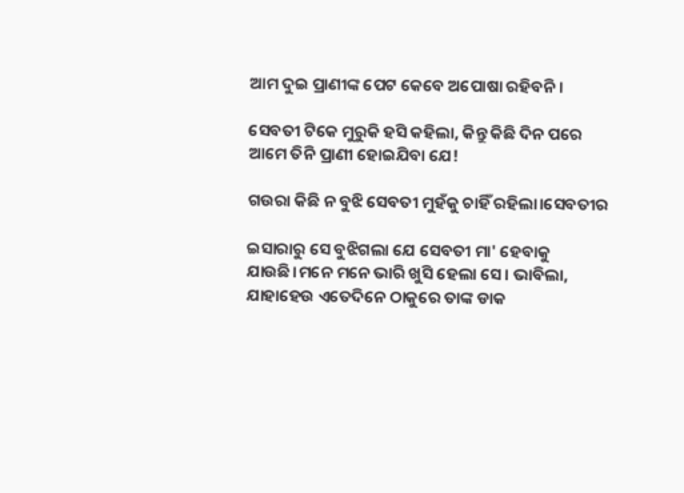ଆମ ଦୁଇ ପ୍ରାଣୀଙ୍କ ପେଟ କେବେ ଅପୋଷା ରହିବନି।

ସେବତୀ ଟିକେ ମୁରୁକି ହସି କହିଲା, କିନ୍ତୁ କିଛି ଦିନ ପରେ ଆମେ ତିନି ପ୍ରାଣୀ ହୋଇଯିବା ଯେ!

ଗଉରା କିଛି ନ ବୁଝି ସେବତୀ ମୁହଁକୁ ଚାହିଁ ରହିଲା।ସେବତୀର

ଇସାରାରୁ ସେ ବୁଝିଗଲା ଯେ ସେବତୀ ମା' ହେବାକୁ ଯାଉଛି।ମନେ ମନେ ଭାରି ଖୁସି ହେଲା ସେ। ଭାବିଲା, ଯାହାହେଉ ଏତେଦିନେ ଠାକୁରେ ତାଙ୍କ ଡାକ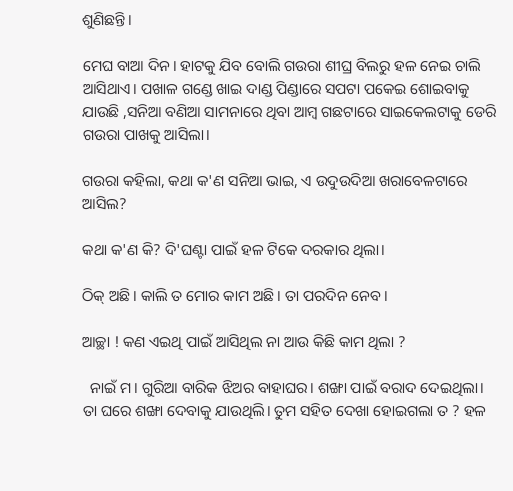ଶୁଣିଛନ୍ତି।

ମେଘ ବାଆ ଦିନ। ହାଟକୁ ଯିବ ବୋଲି ଗଉରା ଶୀଘ୍ର ବିଲରୁ ହଳ ନେଇ ଚାଲି ଆସିଥାଏ। ପଖାଳ ଗଣ୍ଡେ ଖାଇ ଦାଣ୍ଡ ପିଣ୍ଡାରେ ସପଟା ପକେଇ ଶୋଇବାକୁ ଯାଉଛି ,ସନିଆ ବଣିଆ ସାମନାରେ ଥିବା ଆମ୍ବ ଗଛଟାରେ ସାଇକେଲଟାକୁ ଡେରି ଗଉରା ପାଖକୁ ଆସିଲା।

ଗଉରା କହିଲା, କଥା କ'ଣ ସନିଆ ଭାଇ, ଏ ଉଦୁଉଦିଆ ଖରାବେଳଟାରେ ଆସିଲ?

କଥା କ'ଣ କି? ଦି'ଘଣ୍ଟା ପାଇଁ ହଳ ଟିକେ ଦରକାର ଥିଲା।

ଠିକ୍ ଅଛି। କାଲି ତ ମୋର କାମ ଅଛି। ତା ପରଦିନ ନେବ।

ଆଚ୍ଛା ! କଣ ଏଇଥି ପାଇଁ ଆସିଥିଲ ନା ଆଉ କିଛି କାମ ଥିଲା ?

  ନାଇଁ ମ। ଗୁରିଆ ବାରିକ ଝିଅର ବାହାଘର। ଶଙ୍ଖା ପାଇଁ ବରାଦ ଦେଇଥିଲା। ତା ଘରେ ଶଙ୍ଖା ଦେବାକୁ ଯାଉଥିଲି। ତୁମ ସହିତ ଦେଖା ହୋଇଗଲା ତ ? ହଳ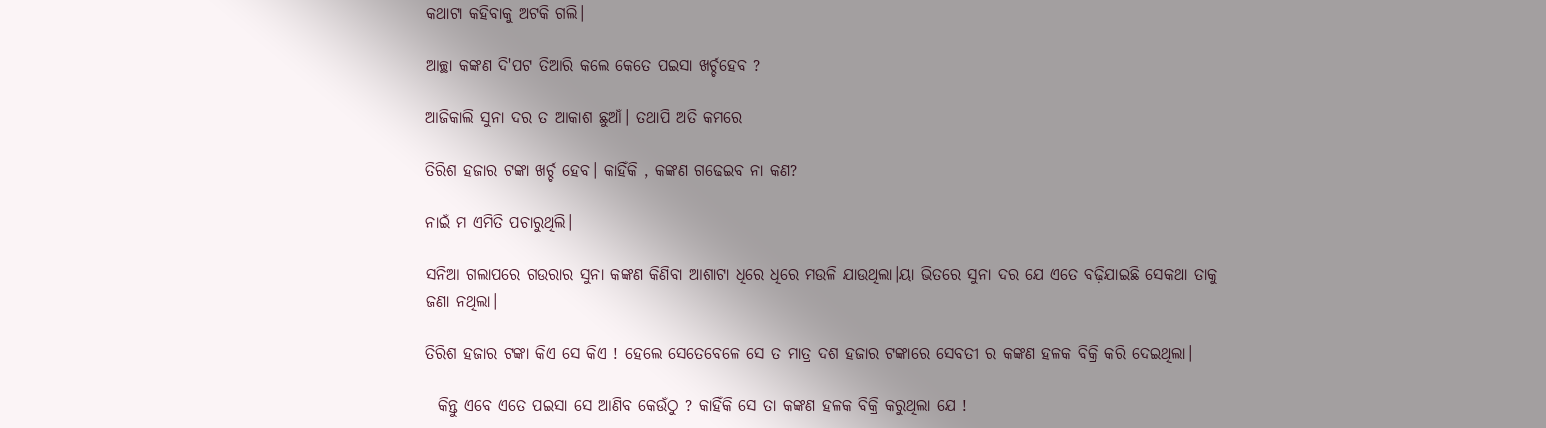କଥାଟା କହିବାକୁ ଅଟକି ଗଲି।

ଆଚ୍ଛା କଙ୍କଣ ଦି'ପଟ ତିଆରି କଲେ କେତେ ପଇସା ଖର୍ଚ୍ଚହେବ ?

ଆଜିକାଲି ସୁନା ଦର ତ ଆକାଶ ଛୁଆଁ। ତଥାପି ଅତି କମରେ

ତିରିଶ ହଜାର ଟଙ୍କା ଖର୍ଚ୍ଚ ହେବ। କାହିଁକି , କଙ୍କଣ ଗଢେଇବ ନା କଣ?

ନାଇଁ ମ ଏମିତି ପଚାରୁଥିଲି।

ସନିଆ ଗଲାପରେ ଗଉରାର ସୁନା କଙ୍କଣ କିଣିବା ଆଶାଟା ଧିରେ ଧିରେ ମଉଳି ଯାଉଥିଲା।ୟା ଭିତରେ ସୁନା ଦର ଯେ ଏତେ ବଢ଼ିଯାଇଛି ସେକଥା ତାକୁ ଜଣା ନଥିଲା।

ତିରିଶ ହଜାର ଟଙ୍କା କିଏ ସେ କିଏ ! ହେଲେ ସେତେବେଳେ ସେ ତ ମାତ୍ର ଦଶ ହଜାର ଟଙ୍କାରେ ସେବତୀ ର କଙ୍କଣ ହଳକ ବିକ୍ରି କରି ଦେଇଥିଲା।

  କିନ୍ତୁ ଏବେ ଏତେ ପଇସା ସେ ଆଣିବ କେଉଁଠୁ ? କାହିଁକି ସେ ତା କଙ୍କଣ ହଳକ ବିକ୍ରି କରୁଥିଲା ଯେ !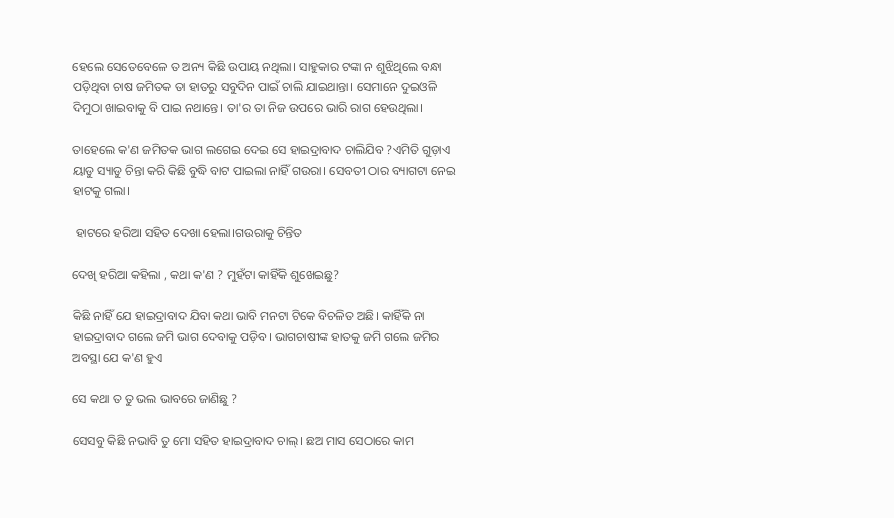ହେଲେ ସେତେବେଳେ ତ ଅନ୍ୟ କିଛି ଉପାୟ ନଥିଲା। ସାହୁକାର ଟଙ୍କା ନ ଶୁଝିଥିଲେ ବନ୍ଧା ପଡ଼ିଥିବା ଚାଷ ଜମିତକ ତା ହାତରୁ ସବୁଦିନ ପାଇଁ ଚାଲି ଯାଇଥାନ୍ତା। ସେମାନେ ଦୁଇଓଳି ଦିମୁଠା ଖାଇବାକୁ ବି ପାଇ ନଥାନ୍ତେ। ତା'ର ତା ନିଜ ଉପରେ ଭାରି ରାଗ ହେଉଥିଲା।

ତାହେଲେ କ'ଣ ଜମିତକ ଭାଗ ଲଗେଇ ଦେଇ ସେ ହାଇଦ୍ରାବାଦ ଚାଲିଯିବ ?ଏମିତି ଗୁଡ଼ାଏ ୟାଡୁ ସ୍ୟାଡୁ ଚିନ୍ତା କରି କିଛି ବୁଦ୍ଧି ବାଟ ପାଇଲା ନାହିଁ ଗଉରା। ସେବତୀ ଠାର ବ୍ୟାଗଟା ନେଇ ହାଟକୁ ଗଲା।

 ହାଟରେ ହରିଆ ସହିତ ଦେଖା ହେଲା।ଗଉରାକୁ ଚିନ୍ତିତ

ଦେଖି ହରିଆ କହିଲା , କଥା କ'ଣ ? ମୁହଁଟା କାହିଁକି ଶୁଖେଇଛୁ?

କିଛି ନାହିଁ ଯେ ହାଇଦ୍ରାବାଦ ଯିବା କଥା ଭାବି ମନଟା ଟିକେ ବିଚଳିତ ଅଛି। କାହିଁକି ନା ହାଇଦ୍ରାବାଦ ଗଲେ ଜମି ଭାଗ ଦେବାକୁ ପଡ଼ିବ। ଭାଗଚାଷୀଙ୍କ ହାତକୁ ଜମି ଗଲେ ଜମିର ଅବସ୍ଥା ଯେ କ'ଣ ହୁଏ

ସେ କଥା ତ ତୁ ଭଲ ଭାବରେ ଜାଣିଛୁ ?

ସେସବୁ କିଛି ନଭାବି ତୁ ମୋ ସହିତ ହାଇଦ୍ରାବାଦ ଚାଲ୍। ଛଅ ମାସ ସେଠାରେ କାମ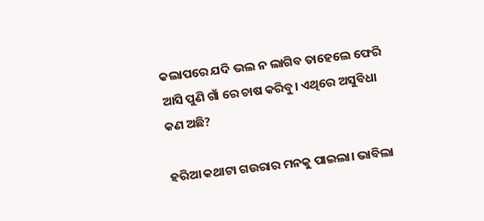କଲାପରେ ଯଦି ଭଲ ନ ଲାଗିବ ତାହେଲେ ଫେରି ଆସି ପୁଣି ଗାଁ ରେ ଚାଷ କରିବୁ। ଏଥିରେ ଅସୁବିଧା କଣ ଅଛି?

ହରିଆ କଥାଟା ଗଉରାର ମନକୁ ପାଇଲା। ଭାବିଲା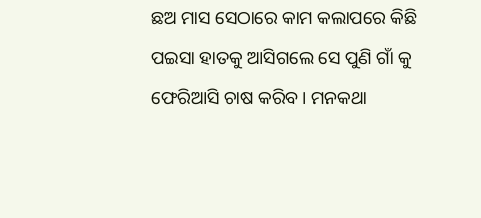ଛଅ ମାସ ସେଠାରେ କାମ କଲାପରେ କିଛି ପଇସା ହାତକୁ ଆସିଗଲେ ସେ ପୁଣି ଗାଁ କୁ ଫେରିଆସି ଚାଷ କରିବ। ମନକଥା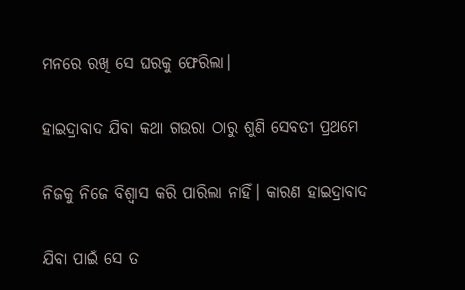ମନରେ ରଖି ସେ ଘରକୁ ଫେରିଲା।

ହାଇଦ୍ରାବାଦ ଯିବା କଥା ଗଉରା ଠାରୁ ଶୁଣି ସେବତୀ ପ୍ରଥମେ

ନିଜକୁ ନିଜେ ବିଶ୍ଵାସ କରି ପାରିଲା ନାହିଁ। କାରଣ ହାଇଦ୍ରାବାଦ

ଯିବା ପାଇଁ ସେ ତ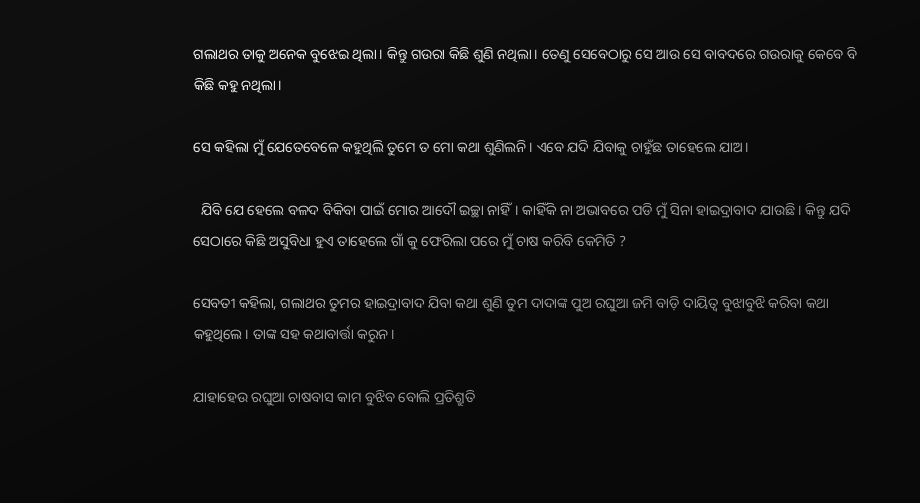ଗଲାଥର ତାକୁ ଅନେକ ବୁଝେଇ ଥିଲା। କିନ୍ତୁ ଗଉରା କିଛି ଶୁଣି ନଥିଲା। ତେଣୁ ସେବେଠାରୁ ସେ ଆଉ ସେ ବାବଦରେ ଗଉରାକୁ କେବେ ବି କିଛି କହୁ ନଥିଲା।

ସେ କହିଲା ମୁଁ ଯେତେବେଳେ କହୁଥିଲି ତୁମେ ତ ମୋ କଥା ଶୁଣିଲନି। ଏବେ ଯଦି ଯିବାକୁ ଚାହୁଁଛ ତାହେଲେ ଯାଅ।

  ଯିବି ଯେ ହେଲେ ବଳଦ ବିକିବା ପାଇଁ ମୋର ଆଦୌ ଇଚ୍ଛା ନାହିଁ। କାହିଁକି ନା ଅଭାବରେ ପଡି ମୁଁ ସିନା ହାଇଦ୍ରାବାଦ ଯାଉଛି। କିନ୍ତୁ ଯଦି ସେଠାରେ କିଛି ଅସୁବିଧା ହୁଏ ତାହେଲେ ଗାଁ କୁ ଫେରିଲା ପରେ ମୁଁ ଚାଷ କରିବି କେମିତି ?

ସେବତୀ କହିଲା, ଗଲାଥର ତୁମର ହାଇଦ୍ରାବାଦ ଯିବା କଥା ଶୁଣି ତୁମ ଦାଦାଙ୍କ ପୁଅ ରଘୁଆ ଜମି ବାଡ଼ି ଦାୟିତ୍ଵ ବୁଝାବୁଝି କରିବା କଥା କହୁଥିଲେ। ତାଙ୍କ ସହ କଥାବାର୍ତ୍ତା କରୁନ।

ଯାହାହେଉ ରଘୁଆ ଚାଷବାସ କାମ ବୁଝିବ ବୋଲି ପ୍ରତିଶ୍ରୁତି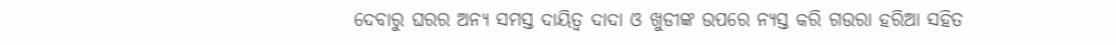ଦେବାରୁ ଘରର ଅନ୍ୟ ସମସ୍ତ ଦାୟିତ୍ବ ଦାଦା ଓ ଖୁଡୀଙ୍କ ଉପରେ ନ୍ୟସ୍ତ କରି ଗଉରା ହରିଆ ସହିତ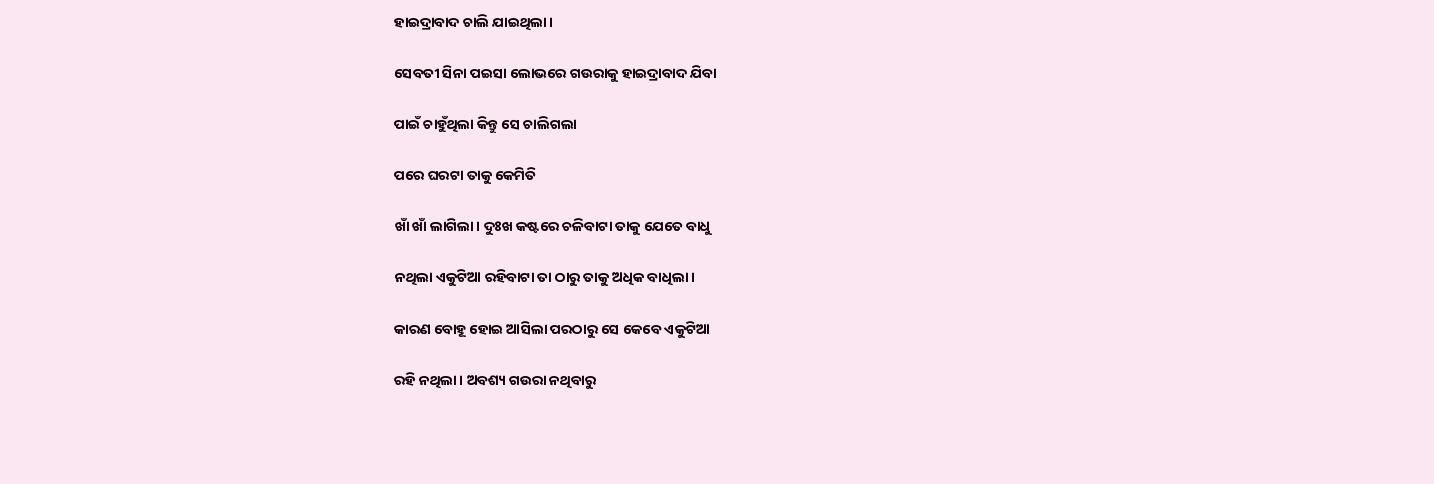ହାଇଦ୍ରାବାଦ ଚାଲି ଯାଇଥିଲା।

ସେବତୀ ସିନା ପଇସା ଲୋଭରେ ଗଉରାକୁ ହାଇଦ୍ରାବାଦ ଯିବା

ପାଇଁ ଚାହୁଁଥିଲା କିନ୍ତୁ ସେ ଚାଲିଗଲା

ପରେ ଘରଟା ତାକୁ କେମିତି

ଖାଁ ଖାଁ ଲାଗିଲା। ଦୁଃଖ କଷ୍ଟରେ ଚଳିବାଟା ତାକୁ ଯେତେ ବାଧୁ

ନଥିଲା ଏକୁଟିଆ ରହିବାଟା ତା ଠାରୁ ତାକୁ ଅଧିକ ବାଧିଲା।

କାରଣ ବୋହୂ ହୋଇ ଆସିଲା ପରଠାରୁ ସେ କେବେ ଏକୁଟିଆ

ରହି ନଥିଲା। ଅବଶ୍ୟ ଗଉରା ନଥିବାରୁ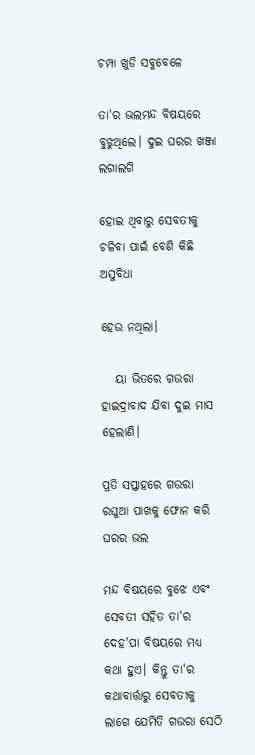ଚମ୍ପା ଖୁଡି ସବୁବେଳେ

ତା'ର ଭଲମନ୍ଦ ବିଷୟରେ ବୁଝୁଥିଲେ। ଦୁଇ ଘରର ଖଞ୍ଜା ଲଗାଲଗି

ହୋଇ ଥିବାରୁ ସେବତୀକୁ ଚଳିବା ପାଇଁ ବେଶି କିଛି ଅସୁବିଧା

ହେଉ ନଥିଲା।

   ୟା ଭିତରେ ଗଉରା ହାଇଦ୍ରାବାଦ ଯିବା ଦୁଇ ମାସ ହେଲାଣି।

ପ୍ରତି ସପ୍ତାହରେ ଗଉରା ରଘୁଆ ପାଖକୁ ଫୋନ କରି ଘରର ଭଲ

ମନ୍ଦ ବିଷୟରେ ବୁଝେ ଏବଂ ସେବତୀ ସହିତ ତା'ର ଦେହ'ପା ବିଷୟରେ ମଧ୍ୟ କଥା ହୁଏ। କିନ୍ତୁ ତା'ର କଥାବାର୍ତ୍ତାରୁ ସେବତୀକୁ ଲାଗେ ଯେମିତି ଗଉରା ସେଠି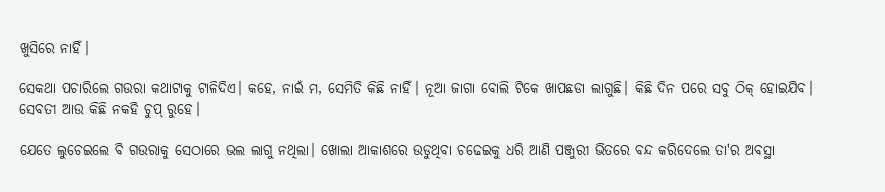ଖୁସିରେ ନାହିଁ।

ସେକଥା ପଚାରିଲେ ଗଉରା କଥାଟାକୁ ଟାଳିଦିଏ। କହେ, ନାଇଁ ମ, ସେମିତି କିଛି ନାହିଁ। ନୂଆ ଜାଗା ବୋଲି ଟିକେ ଖାପଛଡା ଲାଗୁଛି। କିଛି ଦିନ ପରେ ସବୁ ଠିକ୍ ହୋଇଯିବ। ସେବତୀ ଆଉ କିଛି ନକହି ଚୁପ୍ ରୁହେ।

ଯେତେ ଲୁଚେଇଲେ ବି ଗଉରାକୁ ସେଠାରେ ଭଲ ଲାଗୁ ନଥିଲା। ଖୋଲା ଆକାଶରେ ଉଡୁଥିବା ଚଢେଇକୁ ଧରି ଆଣି ପଞ୍ଜୁରୀ ଭିତରେ ବନ୍ଦ କରିଦେଲେ ତା'ର ଅବସ୍ଥା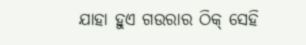ଯାହା ହୁଏ ଗଉରାର ଠିକ୍ ସେହି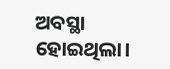ଅବସ୍ଥା ହୋଇଥିଲା।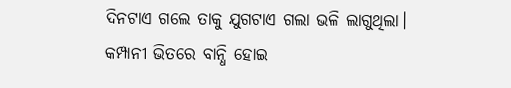ଦିନଟାଏ ଗଲେ ତାକୁ ଯୁଗଟାଏ ଗଲା ଭଳି ଲାଗୁଥିଲା। କମ୍ପାନୀ ଭିତରେ ବାନ୍ଧି ହୋଇ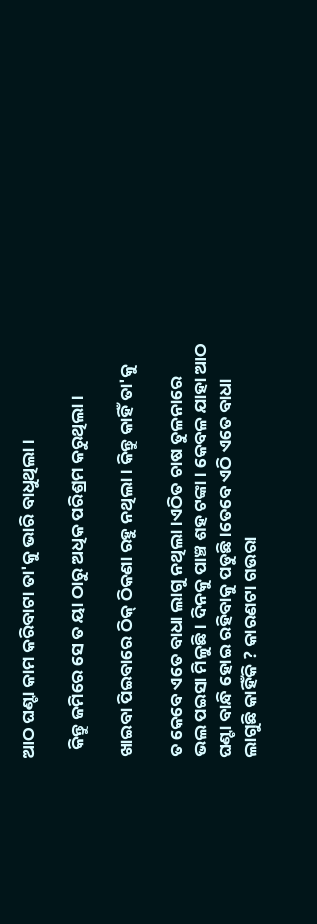ଆଠ ଘଣ୍ଟା କାମ କରିବାଟା ତା'କୁ ଭାରି ବାଧୁଥିଲା।

  କିନ୍ତୁ ଜମିରେ ସେ ତ ୟା ଠାରୁ ଅଧିକ ପରିଶ୍ରମ କରୁଥିଲା।

ଖାଇବା ପିଇବାରେ ଠିକ୍ ଠିକଣା ରହୁ ନଥିଲା। କିନ୍ତୁ କାହିଁ ତା'କୁ

ତ କେବେ ଏତେ ବାଧା ଲାଗୁ ନଥିଲା।ଏଠିତ ଚାଷ ତୁଳନାରେ ଭଲ ପଇସା ମିଳୁଛି। ଦିନକୁ ପାଞ୍ଚ ଶହ ଟଙ୍କା। କେବଳ ଯାହା ଆଠ ଘଣ୍ଟା ବାନ୍ଧି ହୋଇ ରହିବାକୁ ପଡୁଛି।ତେବେ ଏଠି ଏତେ ବାଧା ଲାଗୁଛି କାହିଁକି ? କାରଣଟା ଗଉରା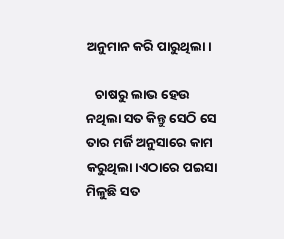ଅନୁମାନ କରି ପାରୁଥିଲା।

   ଚାଷରୁ ଲାଭ ହେଉ ନଥିଲା ସତ କିନ୍ତୁ ସେଠି ସେ ତାର ମର୍ଜି ଅନୁସାରେ କାମ କରୁଥିଲା।ଏଠାରେ ପଇସା ମିଳୁଛି ସତ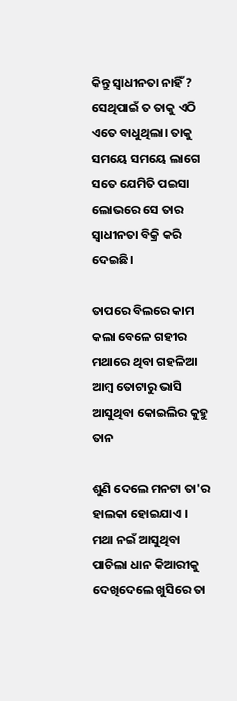କିନ୍ତୁ ସ୍ଵାଧୀନତା ନାହିଁ ? ସେଥିପାଇଁ ତ ତାକୁ ଏଠି ଏତେ ବାଧୁଥିଲା। ତାକୁ ସମୟେ ସମୟେ ଲାଗେ ସତେ ଯେମିତି ପଇସା ଲୋଭରେ ସେ ତାର ସ୍ଵାଧୀନତା ବିକ୍ରି କରି ଦେଇଛି।

ତାପରେ ବିଲରେ କାମ କଲା ବେଳେ ଗହୀର ମଥାରେ ଥିବା ଗହଳିଆ ଆମ୍ବ ତୋଟାରୁ ଭାସି ଆସୁଥିବା କୋଇଲିର କୁହୁ ତାନ

ଶୁଣି ଦେଲେ ମନଟା ତା'ର ହାଲକା ହୋଇଯାଏ । ମଥା ନଇଁ ଆସୁଥିବା ପାଚିଲା ଧାନ କିଆରୀକୁ ଦେଖିଦେଲେ ଖୁସିରେ ତା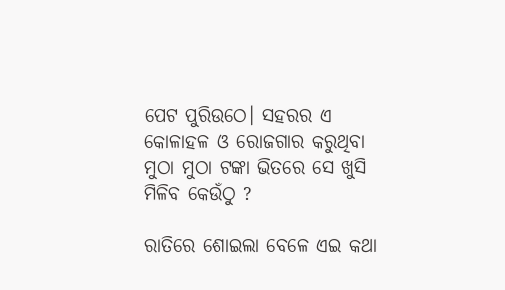ପେଟ ପୁରିଉଠେ। ସହରର ଏ କୋଳାହଳ ଓ ରୋଜଗାର କରୁଥିବା ମୁଠା ମୁଠା ଟଙ୍କା ଭିତରେ ସେ ଖୁସି ମିଳିବ କେଉଁଠୁ ?

ରାତିରେ ଶୋଇଲା ବେଳେ ଏଇ କଥା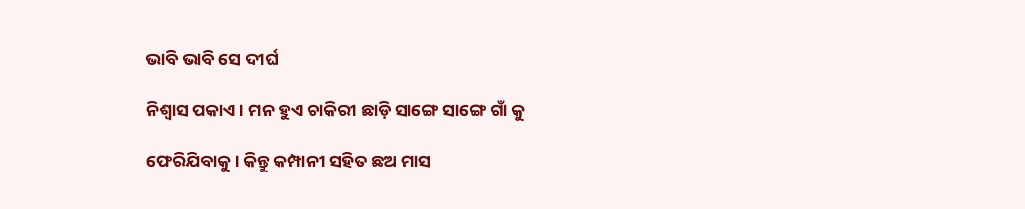ଭାବି ଭାବି ସେ ଦୀର୍ଘ

ନିଶ୍ଵାସ ପକାଏ। ମନ ହୁଏ ଚାକିରୀ ଛାଡ଼ି ସାଙ୍ଗେ ସାଙ୍ଗେ ଗାଁ କୁ

ଫେରିଯିବାକୁ। କିନ୍ତୁ କମ୍ପାନୀ ସହିତ ଛଅ ମାସ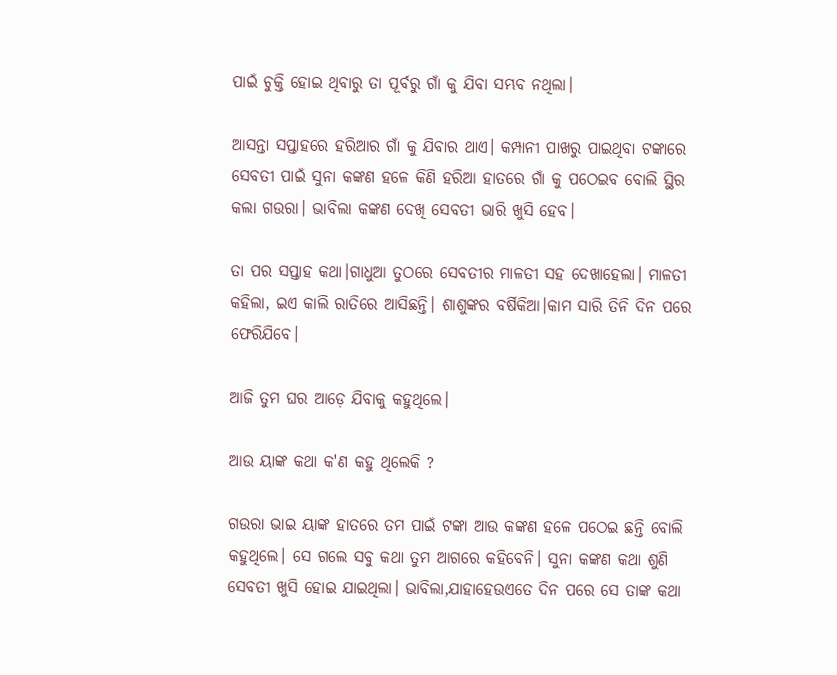ପାଇଁ ଚୁକ୍ତି ହୋଇ ଥିବାରୁ ତା ପୂର୍ବରୁ ଗାଁ କୁ ଯିବା ସମ୍ଭବ ନଥିଲା।

ଆସନ୍ତା ସପ୍ତାହରେ ହରିଆର ଗାଁ କୁ ଯିବାର ଥାଏ। କମ୍ପାନୀ ପାଖରୁ ପାଇଥିବା ଟଙ୍କାରେ ସେବତୀ ପାଇଁ ସୁନା କଙ୍କଣ ହଳେ କିଣି ହରିଆ ହାତରେ ଗାଁ କୁ ପଠେଇବ ବୋଲି ସ୍ଥିର କଲା ଗଉରା। ଭାବିଲା କଙ୍କଣ ଦେଖି ସେବତୀ ଭାରି ଖୁସି ହେବ।

ତା ପର ସପ୍ତାହ କଥା।ଗାଧୁଆ ତୁଠରେ ସେବତୀର ମାଳତୀ ସହ ଦେଖାହେଲା। ମାଳତୀ କହିଲା, ଇଏ କାଲି ରାତିରେ ଆସିଛନ୍ତି। ଶାଶୁଙ୍କର ବର୍ଷିକିଆ।କାମ ସାରି ତିନି ଦିନ ପରେ ଫେରିଯିବେ।

ଆଜି ତୁମ ଘର ଆଡ଼େ ଯିବାକୁ କହୁଥିଲେ।

ଆଉ ୟାଙ୍କ କଥା କ'ଣ କହୁ ଥିଲେକି ?

ଗଉରା ଭାଇ ୟାଙ୍କ ହାତରେ ତମ ପାଇଁ ଟଙ୍କା ଆଉ କଙ୍କଣ ହଳେ ପଠେଇ ଛନ୍ତି ବୋଲି କହୁଥିଲେ। ସେ ଗଲେ ସବୁ କଥା ତୁମ ଆଗରେ କହିବେନି। ସୁନା କଙ୍କଣ କଥା ଶୁଣି ସେବତୀ ଖୁସି ହୋଇ ଯାଇଥିଲା। ଭାବିଲା,ଯାହାହେଉଏତେ ଦିନ ପରେ ସେ ତାଙ୍କ କଥା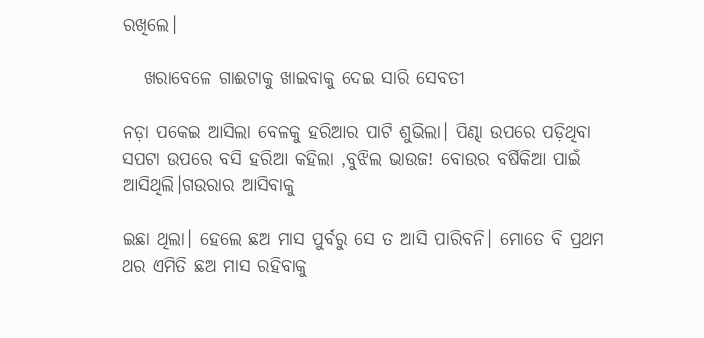ରଖିଲେ।

   ଖରାବେଳେ ଗାଈଟାକୁ ଖାଇବାକୁ ଦେଇ ସାରି ସେବତୀ

ନଡ଼ା ପକେଇ ଆସିଲା ବେଳକୁ ହରିଆର ପାଟି ଶୁଭିଲା। ପିଣ୍ଢା ଉପରେ ପଡ଼ିଥିବା ସପଟା ଉପରେ ବସି ହରିଆ କହିଲା ,ବୁଝିଲ ଭାଉଜ! ବୋଉର ବର୍ଷିକିଆ ପାଇଁ ଆସିଥିଲି।ଗଉରାର ଆସିବାକୁ

ଇଛା ଥିଲା। ହେଲେ ଛଅ ମାସ ପୁର୍ବରୁ ସେ ତ ଆସି ପାରିବନି। ମୋତେ ବି ପ୍ରଥମ ଥର ଏମିତି ଛଅ ମାସ ରହିବାକୁ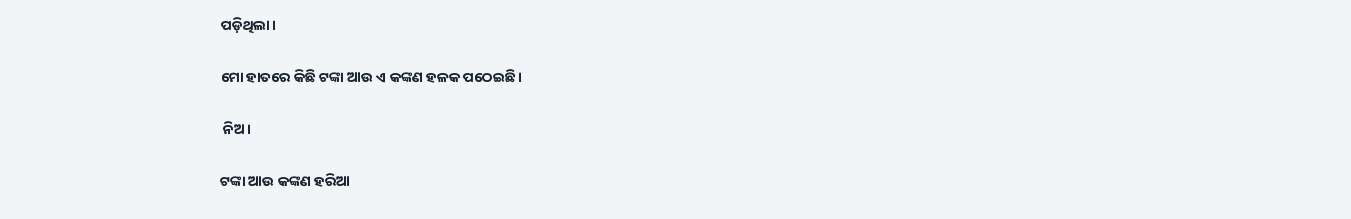ପଡ଼ିଥିଲା।

ମୋ ହାତରେ କିଛି ଟଙ୍କା ଆଉ ଏ କଙ୍କଣ ହଳକ ପଠେଇଛି।

 ନିଅ।

ଟଙ୍କା ଆଉ କଙ୍କଣ ହରିଆ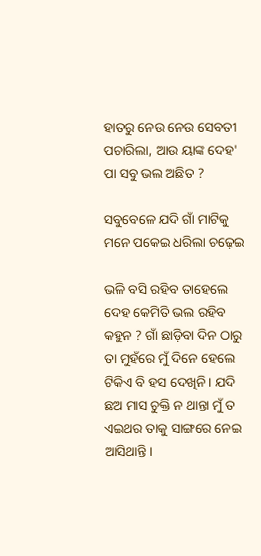ହାତରୁ ନେଉ ନେଉ ସେବତୀ ପଚାରିଲା, ଆଉ ୟାଙ୍କ ଦେହ' ପା ସବୁ ଭଲ ଅଛିତ ?

ସବୁବେଳେ ଯଦି ଗାଁ ମାଟିକୁ ମନେ ପକେଇ ଧରିଲା ଚଢ଼େଇ

ଭଳି ବସି ରହିବ ତାହେଲେ ଦେହ କେମିତି ଭଲ ରହିବ କହୁନ ? ଗାଁ ଛାଡ଼ିବା ଦିନ ଠାରୁ ତା ମୁହଁରେ ମୁଁ ଦିନେ ହେଲେ ଟିକିଏ ବି ହସ ଦେଖିନି। ଯଦି ଛଅ ମାସ ଚୁକ୍ତି ନ ଥାନ୍ତା ମୁଁ ତ ଏଇଥର ତାକୁ ସାଙ୍ଗରେ ନେଇ ଆସିଥାନ୍ତି।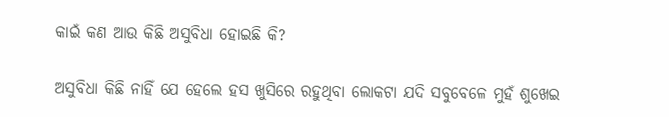କାଇଁ କଣ ଆଉ କିଛି ଅସୁବିଧା ହୋଇଛି କି?

ଅସୁବିଧା କିଛି ନାହିଁ ଯେ ହେଲେ ହସ ଖୁସିରେ ରହୁଥିବା ଲୋକଟା ଯଦି ସବୁବେଳେ ମୁହଁ ଶୁଖେଇ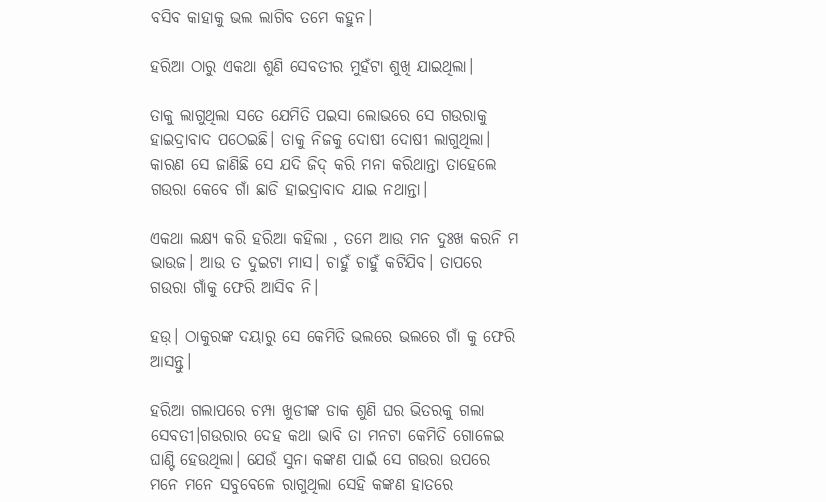ବସିବ କାହାକୁ ଭଲ ଲାଗିବ ତମେ କହୁନ।

ହରିଆ ଠାରୁ ଏକଥା ଶୁଣି ସେବତୀର ମୁହଁଟା ଶୁଖି ଯାଇଥିଲା।

ତାକୁ ଲାଗୁଥିଲା ସତେ ଯେମିତି ପଇସା ଲୋଭରେ ସେ ଗଉରାକୁ ହାଇଦ୍ରାବାଦ ପଠେଇଛି। ତାକୁ ନିଜକୁ ଦୋଷୀ ଦୋଷୀ ଲାଗୁଥିଲା। କାରଣ ସେ ଜାଣିଛି ସେ ଯଦି ଜିଦ୍ କରି ମନା କରିଥାନ୍ତା ତାହେଲେ ଗଉରା କେବେ ଗାଁ ଛାଡି ହାଇଦ୍ରାବାଦ ଯାଇ ନଥାନ୍ତା।

ଏକଥା ଲକ୍ଷ୍ୟ କରି ହରିଆ କହିଲା , ତମେ ଆଉ ମନ ଦୁଃଖ କରନି ମ ଭାଉଜ। ଆଉ ତ ଦୁଇଟା ମାସ। ଚାହୁଁ ଚାହୁଁ କଟିଯିବ। ତାପରେ ଗଉରା ଗାଁକୁ ଫେରି ଆସିବ ନି।

ହଉ଼। ଠାକୁରଙ୍କ ଦୟାରୁ ସେ କେମିତି ଭଲରେ ଭଲରେ ଗାଁ କୁ ଫେରି ଆସନ୍ତୁ।

ହରିଆ ଗଲାପରେ ଚମ୍ପା ଖୁଡୀଙ୍କ ଡାକ ଶୁଣି ଘର ଭିତରକୁ ଗଲା ସେବତୀ।ଗଉରାର ଦେହ କଥା ଭାବି ତା ମନଟା କେମିତି ଗୋଳେଇ ଘାଣ୍ଟି ହେଉଥିଲା। ଯେଉଁ ସୁନା କଙ୍କଣ ପାଇଁ ସେ ଗଉରା ଉପରେ ମନେ ମନେ ସବୁବେଳେ ରାଗୁଥିଲା ସେହି କଙ୍କଣ ହାତରେ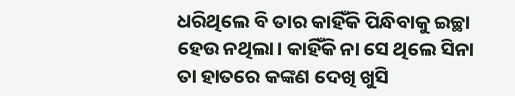ଧରିଥିଲେ ବି ତାର କାହିଁକି ପିନ୍ଧିବାକୁ ଇଚ୍ଛା ହେଉ ନଥିଲା। କାହିଁକି ନା ସେ ଥିଲେ ସିନା ତା ହାତରେ କଙ୍କଣ ଦେଖି ଖୁସି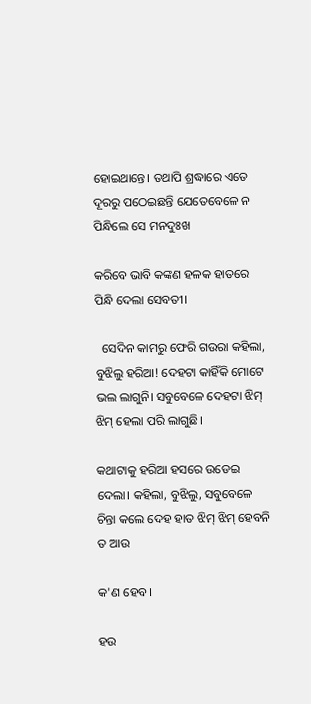ହୋଇଥାନ୍ତେ। ତଥାପି ଶ୍ରଦ୍ଧାରେ ଏତେ ଦୂରରୁ ପଠେଇଛନ୍ତି ଯେତେବେଳେ ନ ପିନ୍ଧିଲେ ସେ ମନଦୁଃଖ

କରିବେ ଭାବି କଙ୍କଣ ହଳକ ହାତରେ ପିନ୍ଧି ଦେଲା ସେବତୀ।

  ସେଦିନ କାମରୁ ଫେରି ଗଉରା କହିଲା, ବୁଝିଲୁ ହରିଆ! ଦେହଟା କାହିଁକି ମୋଟେ ଭଲ ଲାଗୁନି। ସବୁବେଳେ ଦେହଟା ଝିମ୍ ଝିମ୍ ହେଲା ପରି ଲାଗୁଛି।

କଥାଟାକୁ ହରିଆ ହସରେ ଉଡେଇ ଦେଲା। କହିଲା, ବୁଝିଲୁ, ସବୁବେଳେ ଚିନ୍ତା କଲେ ଦେହ ହାତ ଝିମ୍ ଝିମ୍ ହେବନି ତ ଆଉ

କ'ଣ ହେବ।

ହଉ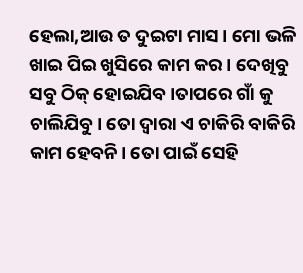ହେଲା,ଆଉ ତ ଦୁଇଟା ମାସ। ମୋ ଭଳି ଖାଇ ପିଇ ଖୁସିରେ କାମ କର। ଦେଖିବୁ ସବୁ ଠିକ୍ ହୋଇଯିବ।ତାପରେ ଗାଁ କୁ ଚାଲିଯିବୁ। ତୋ ଦ୍ଵାରା ଏ ଚାକିରି ବାକିରି କାମ ହେବନି। ତୋ ପାଇଁ ସେହି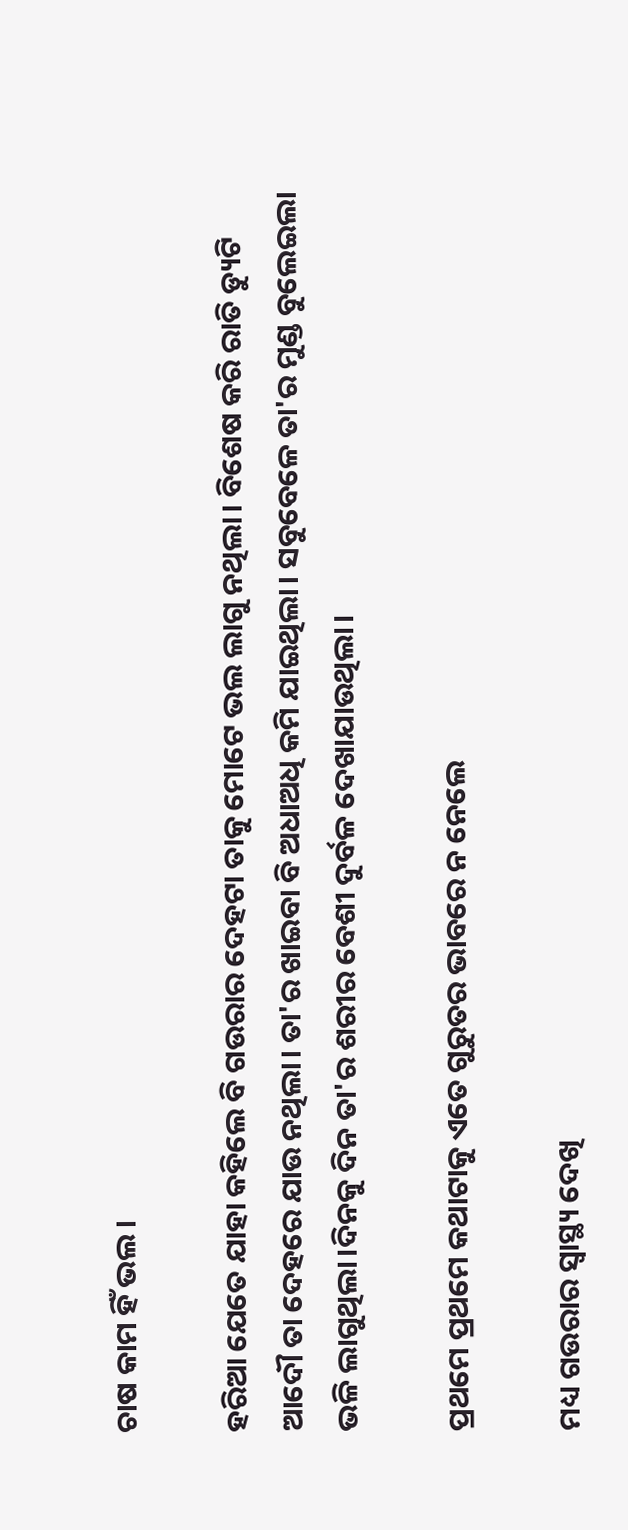ଚାଷ କାମ ହିଁ ଭଲ।

ହରିଆ ଯେତେ ଯାହା କହିଲେ ବି ଗଉରାର ଦେହଟା ତାକୁ ମୋଟେ ଭଲ ଲାଗୁ ନଥିଲା। ବିଶେଷ କରି ରାତି ଡ୍ୟୁଟି ଆଦୌ ତା ଦେହରେ ଯାଉ ନଥିଲା। ତା'ର ଖାଇବା ବି ଅଧାଅଧି କମି ଯାଇଥିଲା। ସବୁବେଳେ ତା'ର ମୁଣ୍ଡ ବୁଲେଇଲା ଭଳି ଲାଗୁଥିଲା।ଦିନକୁ ଦିନ ତା'ର ଶରୀର ବେଶୀ ଦୁର୍ବଳ ଦେଖାଯାଉଥିଲା।

ପ୍ରଥମେ ପ୍ରଥମେ କଥାଟାକୁ ଏତେ ଗୁରୁତର ଭାବରେ ନ ନେଲେ

ମଧ୍ୟ ଗଉରାର ସ୍ଵାସ୍ଥ୍ୟ ଦେଖି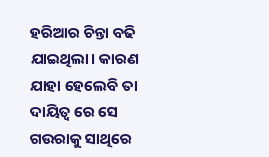ହରିଆର ଚିନ୍ତା ବଢି ଯାଇଥିଲା। କାରଣ ଯାହା ହେଲେବି ତା ଦାୟିତ୍ଵ ରେ ସେ ଗଉରାକୁ ସାଥିରେ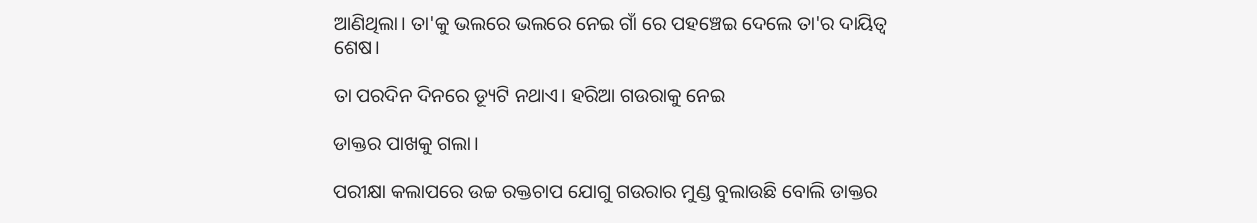ଆଣିଥିଲା। ତା'କୁ ଭଲରେ ଭଲରେ ନେଇ ଗାଁ ରେ ପହଞ୍ଚେଇ ଦେଲେ ତା'ର ଦାୟିତ୍ବ ଶେଷ।

ତା ପରଦିନ ଦିନରେ ଡ୍ୟୂଟି ନଥାଏ। ହରିଆ ଗଉରାକୁ ନେଇ

ଡାକ୍ତର ପାଖକୁ ଗଲା।

ପରୀକ୍ଷା କଲାପରେ ଉଚ୍ଚ ରକ୍ତଚାପ ଯୋଗୁ ଗଉରାର ମୁଣ୍ଡ ବୁଲାଉଛି ବୋଲି ଡାକ୍ତର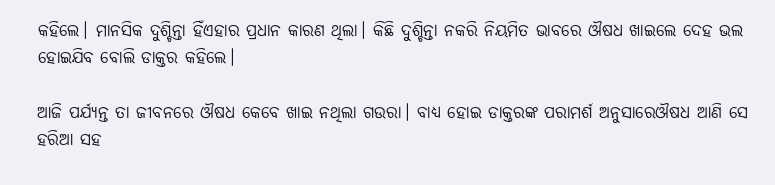କହିଲେ। ମାନସିକ ଦୁଶ୍ଚିନ୍ତା ହିଁଏହାର ପ୍ରଧାନ କାରଣ ଥିଲା। କିଛି ଦୁଶ୍ଚିନ୍ତା ନକରି ନିୟମିତ ଭାବରେ ଔଷଧ ଖାଇଲେ ଦେହ ଭଲ ହୋଇଯିବ ବୋଲି ଡାକ୍ତର କ‌ହିଲେ।

ଆଜି ପର୍ଯ୍ୟନ୍ତ ତା ଜୀବନରେ ଔଷଧ କେବେ ଖାଇ ନଥିଲା ଗଉରା। ବାଧ୍ୟ ହୋଇ ଡାକ୍ତରଙ୍କ ପରାମର୍ଶ ଅନୁସାରେଔଷଧ ଆଣି ସେ ହରିଆ ସହ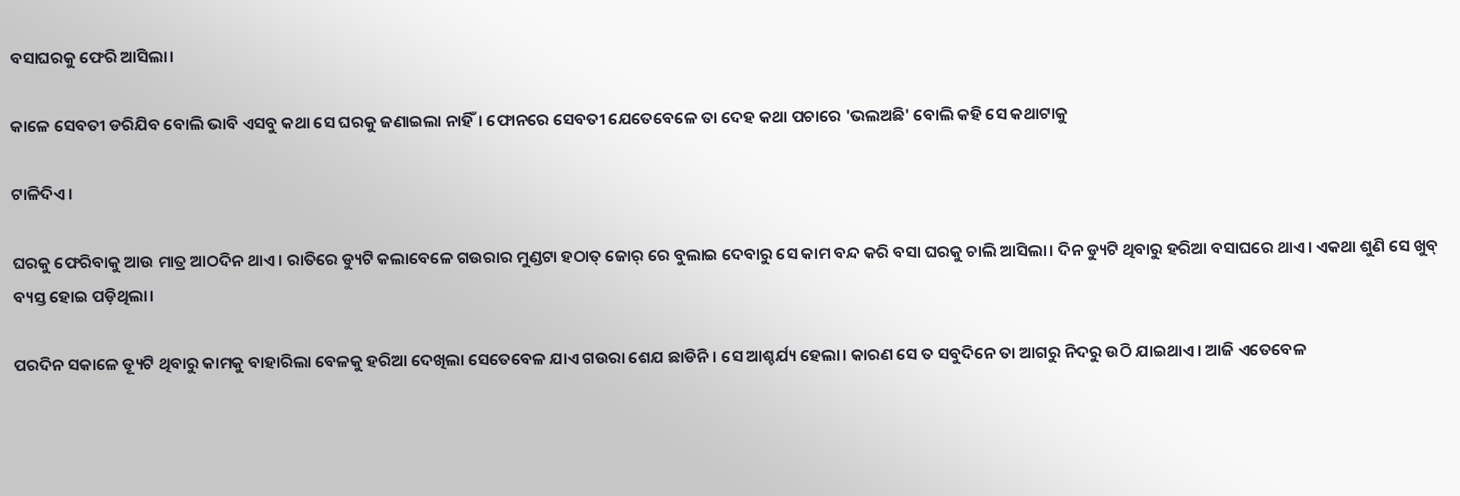ବସାଘରକୁ ଫେରି ଆସିଲା।

କାଳେ ସେବତୀ ଡରିଯିବ ବୋଲି ଭାବି ଏସବୁ କଥା ସେ ଘରକୁ ଜଣାଇଲା ନାହିଁ। ଫୋନରେ ସେବତୀ ଯେତେବେଳେ ତା ଦେହ କଥା ପଚାରେ 'ଭଲଅଛି' ବୋଲି କହି ସେ କଥାଟାକୁ

ଟାଳିଦିଏ।

ଘରକୁ ଫେରିବାକୁ ଆଉ ମାତ୍ର ଆଠଦିନ ଥାଏ। ରାତିରେ ଡ୍ୟୁଟି କଲାବେଳେ ଗଉରାର ମୁଣ୍ଡଟା ହଠାତ୍ ଜୋର୍ ରେ ବୁଲାଇ ଦେବାରୁ ସେ କାମ ବନ୍ଦ କରି ବସା ଘରକୁ ଚାଲି ଆସିଲା। ଦିନ ଡ୍ୟୁଟି ଥିବାରୁ ହରିଆ ବସାଘରେ ଥାଏ। ଏକଥା ଶୁଣି ସେ ଖୁବ୍ ବ୍ୟସ୍ତ ହୋଇ ପଡ଼ିଥିଲା।

ପରଦିନ ସକାଳେ ଡ୍ୟୂଟି ଥିବାରୁ କାମକୁ ବାହାରିଲା ବେଳକୁ ହରିଆ ଦେଖିଲା ସେତେବେଳ ଯାଏ ଗଉରା ଶେଯ ଛାଡିନି। ସେ ଆଶ୍ଚର୍ଯ୍ୟ ହେଲା। କାରଣ ସେ ତ ସବୁଦିନେ ତା ଆଗରୁ ନିଦରୁ ଉଠି ଯାଇଥାଏ। ଆଜି ଏତେବେଳ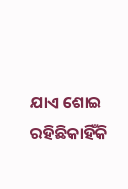ଯାଏ ଶୋଇ ରହିଛିକାହିଁକି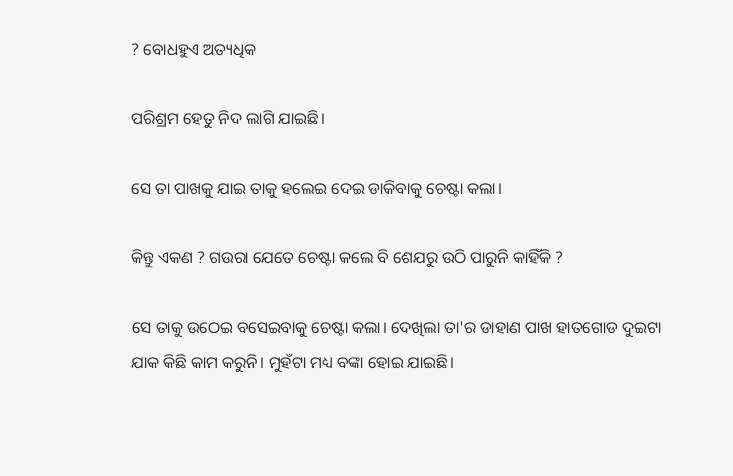? ବୋଧହୁଏ ଅତ୍ୟଧିକ

ପରିଶ୍ରମ ହେତୁ ନିଦ ଲାଗି ଯାଇଛି।

ସେ ତା ପାଖକୁ ଯାଇ ତାକୁ ହଲେଇ ଦେଇ ଡାକିବାକୁ ଚେଷ୍ଟା କଲା।

କିନ୍ତୁ ଏକଣ ? ଗଉରା ଯେତେ ଚେଷ୍ଟା କଲେ ବି ଶେଯରୁ ଉଠି ପାରୁନି କାହିଁକି ?

ସେ ତାକୁ ଉଠେଇ ବସେଇବାକୁ ଚେଷ୍ଟା କଲା। ଦେଖିଲା ତା'ର ଡାହାଣ ପାଖ ହାତଗୋଡ ଦୁଇଟା ଯାକ କିଛି କାମ କରୁନି। ମୁହଁଟା ମଧ୍ୟ ବଙ୍କା ହୋଇ ଯାଇଛି।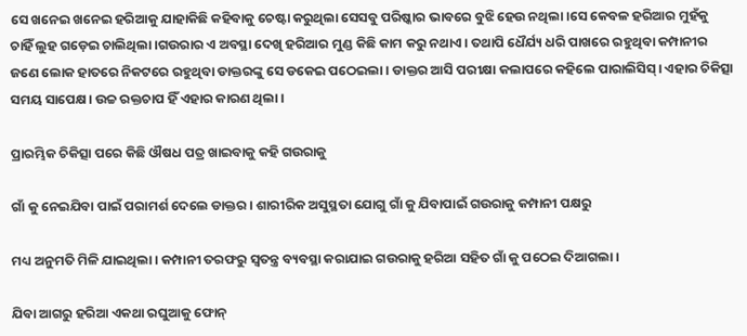ସେ ଖନେଇ ଖନେଇ ହରିଆକୁ ଯାହାକିଛି କହିବାକୁ ଚେଷ୍ଟା କରୁଥିଲା ସେସବୁ ପରିଷ୍କାର ଭାବରେ ବୁଝି ହେଉ ନଥିଲା।ସେ କେବଳ ହରିଆର ମୁହଁକୁ ଚାହିଁ ଲୁହ ଗଡ଼େଇ ଚାଲିଥିଲା।ଗଉରାର ଏ ଅବସ୍ଥା ଦେଖି ହରିଆର ମୁଣ୍ଡ କିଛି କାମ କରୁ ନଥାଏ। ତଥାପି ଧୈର୍ଯ୍ୟ ଧରି ପାଖରେ ରହୁଥିବା କମ୍ପାନୀର‌ ଜଣେ ଲୋକ ହାତରେ ନିକଟରେ ରହୁଥିବା ଡାକ୍ତରଙ୍କୁ ସେ ଡକେଇ ପଠେଇଲା । ଡାକ୍ତର ଆସି ପରୀକ୍ଷା କଲାପରେ କହିଲେ ପାରାଲିସିସ୍। ଏହାର ଚିକିତ୍ସା ସମୟ ସାପେକ୍ଷ। ଉଚ୍ଚ ରକ୍ତଚାପ ହିଁ ଏହାର କାରଣ ଥିଲା।

ପ୍ରାରମ୍ଭିକ ଚିକିତ୍ସା ପରେ କିଛି ଔଷଧ ପତ୍ର ଖାଇବାକୁ କହି ଗଉରାକୁ

ଗାଁ କୁ ନେଇଯିବା ପାଇଁ ପରାମର୍ଶ ଦେଲେ ଡାକ୍ତର। ଶାରୀରିକ ଅସୁସ୍ଥତା ଯୋଗୁ ଗାଁ କୁ ଯିବାପାଇଁ ଗଉରାକୁ କମ୍ପାନୀ ପକ୍ଷରୁ

ମଧ୍ୟ ଅନୁମତି ମିଳି ଯାଇଥିଲା। କମ୍ପାନୀ ତରଫରୁ ସ୍ବତନ୍ତ୍ର ବ୍ୟବସ୍ଥା କରାଯାଇ ଗଉରାକୁ ହରିଆ ସହିତ ଗାଁ କୁ ପଠେଇ ଦିଆଗଲା।

ଯିବା ଆଗରୁ ହରିଆ ଏକଥା ରଘୁଆକୁ ଫୋନ୍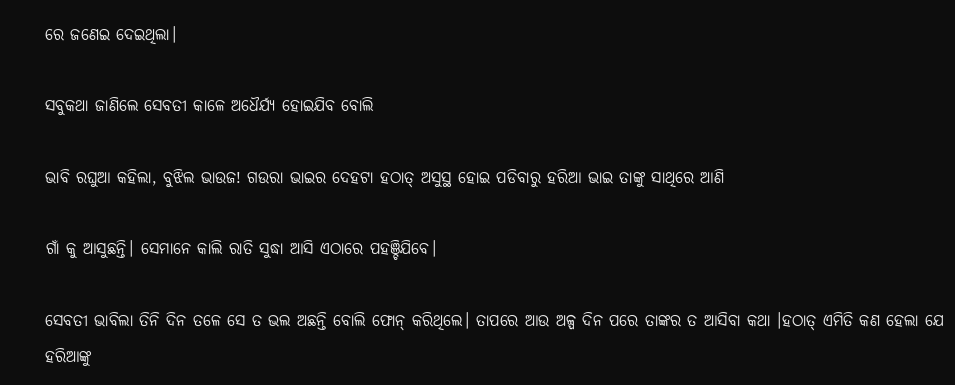ରେ ଜଣେଇ ଦେଇଥିଲା।

ସବୁକଥା ଜାଣିଲେ ସେବତୀ କାଳେ ଅଧୈର୍ଯ୍ୟ ହୋଇଯିବ ବୋଲି

ଭାବି ରଘୁଆ କହିଲା, ବୁଝିଲ ଭାଉଜ! ଗଉରା ଭାଇର ଦେହଟା ହଠାତ୍ ଅସୁସ୍ଥ ହୋଇ ପଡିବାରୁ ହରିଆ ଭାଇ ତାଙ୍କୁ ସାଥିରେ ଆଣି

ଗାଁ କୁ ଆସୁଛନ୍ତି। ସେମାନେ କାଲି ରାତି ସୁଦ୍ଧା ଆସି ଏଠାରେ ପହଞ୍ଚିଯିବେ।

ସେବତୀ ଭାବିଲା ତିନି ଦିନ ତଳେ ସେ ତ ଭଲ ଅଛନ୍ତି ବୋଲି ଫୋନ୍ କରିଥିଲେ। ତାପରେ ଆଉ ଅଳ୍ପ ଦିନ ପରେ ତାଙ୍କର ତ ଆସିବା କଥା ।ହଠାତ୍ ଏମିତି କଣ ହେଲା ଯେ ହରିଆଙ୍କୁ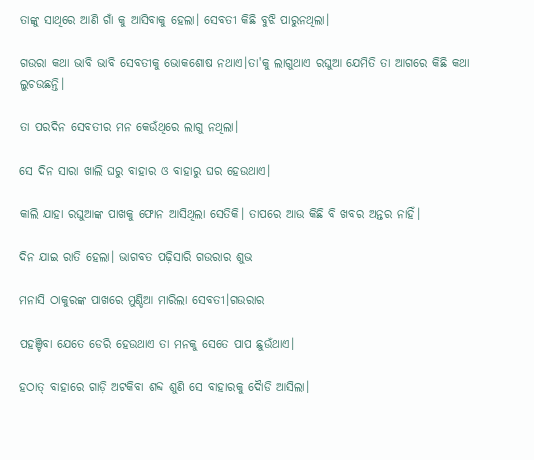ତାଙ୍କୁ ସାଥିରେ ଆଣି ଗାଁ କୁ ଆସିବାକୁ ହେଲା। ସେବତୀ କିଛି ବୁଝି ପାରୁନଥିଲା।

ଗଉରା କଥା ଭାବି ଭାବି ସେବତୀକୁ ଭୋକଶୋଷ ନଥାଏ।ତା'କୁ ଲାଗୁଥାଏ ରଘୁଆ ଯେମିତି ତା ଆଗରେ କିଛି କଥା ଲୁଚଉଛନ୍ତି।

ତା ପରଦିନ ସେବତୀର ମନ କେଉଁଥିରେ ଲାଗୁ ନଥିଲା।

ସେ ଦିନ ସାରା ଖାଲି ଘରୁ ବାହାର ଓ ବାହାରୁ ଘର ହେଉଥାଏ।

କାଲି ଯାହା ରଘୁଆଙ୍କ ପାଖକୁ ଫୋନ ଆସିଥିଲା ସେତିକି। ତାପରେ ଆଉ କିଛି ବି ଖବର ଅନ୍ତର ନାହିଁ।

ଦିନ ଯାଇ ରାତି ହେଲା। ଭାଗବତ ପଢ଼ିସାରି ଗଉରାର ଶୁଭ

ମନାସି ଠାକୁରଙ୍କ ପାଖରେ ମୁଣ୍ଡିଆ ମାରିଲା ସେବତୀ।ଗଉରାର

ପହଞ୍ଚିବା ଯେତେ ଡେରି ହେଉଥାଏ ତା ମନକୁ ସେତେ ପାପ ଛୁଉଁଥାଏ।

ହଠାତ୍ ବାହାରେ ଗାଡ଼ି ଅଟକିବା ଶବ୍ଦ ଶୁଣି ସେ ବାହାରକୁ ଦୈାଡି ଆସିଲା।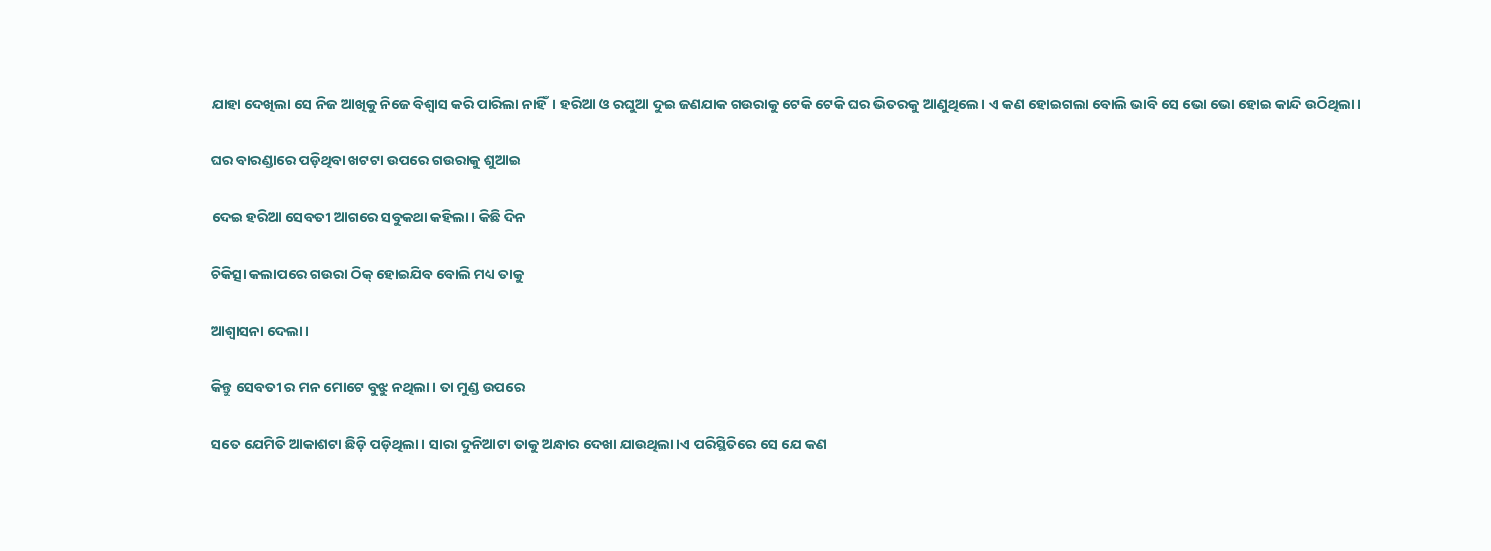ଯାହା ଦେଖିଲା ସେ ନିଜ ଆଖିକୁ ନିଜେ ବିଶ୍ଵାସ କରି ପାରିଲା ନାହିଁ। ହରିଆ ଓ ରଘୁଆ ଦୁଇ ଜଣଯାକ ଗଉରାକୁ ଟେକି ଟେକି ଘର ଭିତରକୁ ଆଣୁଥିଲେ। ଏ କଣ ହୋଇଗଲା ବୋଲି ଭାବି ସେ ଭୋ ଭୋ ହୋଇ କାନ୍ଦି ଉଠିଥିଲା।

ଘର ବାରଣ୍ଡାରେ ପଡ଼ିଥିବା ଖଟଟା ଉପରେ ଗଉରାକୁ ଶୁଆଇ

ଦେଇ ହରିଆ ସେବତୀ ଆଗରେ ସବୁକଥା କହିଲା। କିଛି ଦିନ

ଚିକିତ୍ସା କଲାପରେ ଗଉରା ଠିକ୍ ହୋଇଯିବ ବୋଲି ମଧ୍ୟ ତାକୁ

ଆଶ୍ଵାସନା ଦେଲା।

କିନ୍ତୁ ସେବତୀ ର ମନ ମୋଟେ ବୁଝୁ ନଥିଲା। ତା ମୁଣ୍ଡ ଉପରେ

ସତେ ଯେମିତି ଆକାଶଟା ଛିଡ଼ି ପଡ଼ିଥିଲା। ସାରା ଦୁନିଆଟା ତାକୁ ଅନ୍ଧାର ଦେଖା ଯାଉଥିଲା।ଏ ପରିସ୍ଥିତିରେ ସେ ଯେ କଣ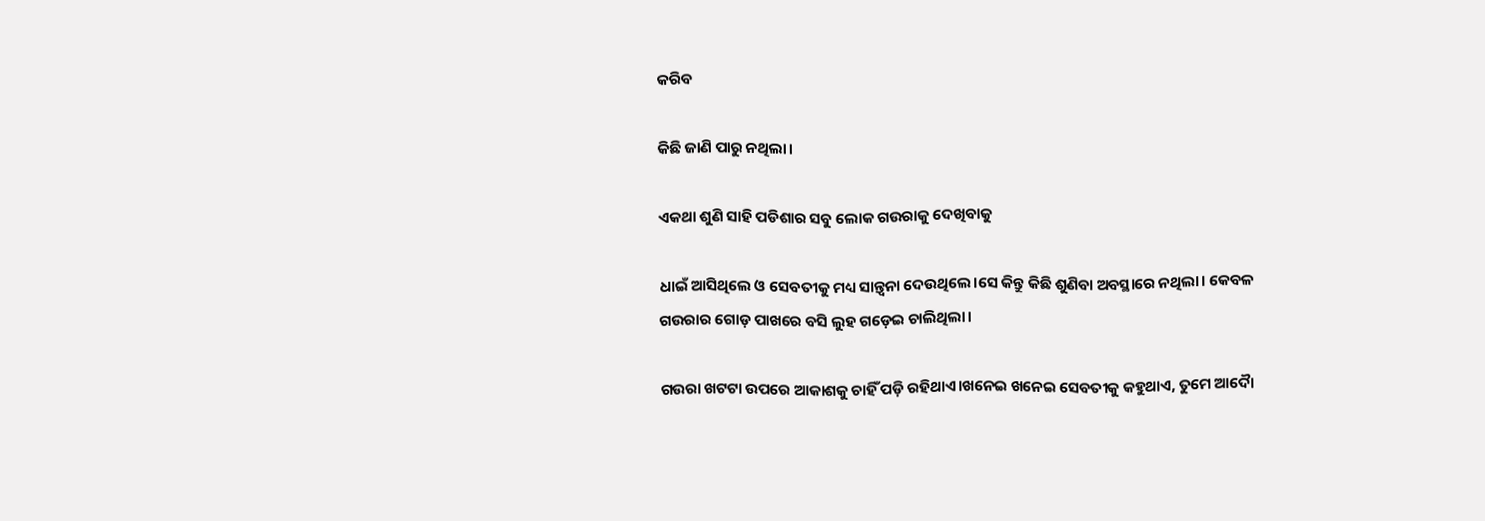କରିବ

କିଛି ଜାଣି ପାରୁ ନଥିଲା।

ଏକଥା ଶୁଣି ସାହି ପଡିଶାର ସବୁ ଲୋକ ଗଉରାକୁ ଦେଖିବାକୁ

ଧାଇଁ ଆସିଥିଲେ ଓ ସେବତୀକୁ ମଧ୍ୟ ସାନ୍ତ୍ଵନା ଦେଉଥିଲେ।ସେ କିନ୍ତୁ କିଛି ଶୁଣିବା ଅବସ୍ଥାରେ ନଥିଲା। କେବଳ ଗଉରାର ଗୋଡ଼ ପାଖରେ ବସି ଲୁହ ଗଡ଼େଇ ଚାଲିଥିଲା।

ଗଉରା ଖଟଟା ଉପରେ ଆକାଶକୁ ଚାହିଁ ପଡ଼ି ରହିଥାଏ।ଖନେଇ ଖନେଇ ସେବତୀକୁ କହୁଥାଏ, ତୁମେ ଆଦୋୖ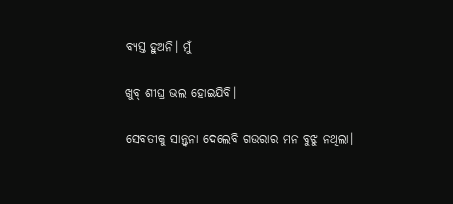ବ୍ୟସ୍ତ ହୁଅନି। ମୁଁ

ଖୁବ୍ ଶୀଘ୍ର ଭଲ ହୋଇଯିବି।

ସେବତୀକୁ ସାନ୍ତ୍ଵନା ଦେଲେବି ଗଉରାର ମନ ବୁଝୁ ନଥିଲା।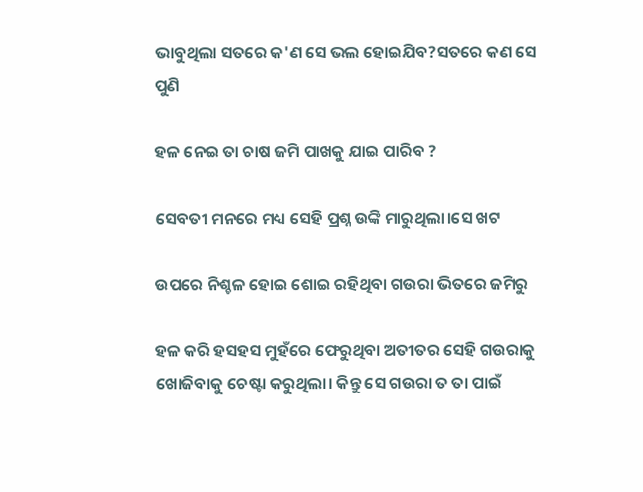ଭାବୁଥିଲା ସତରେ କ'ଣ ସେ ଭଲ ହୋଇଯିବ?ସତରେ କଣ ସେ ପୁଣି

ହଳ ନେଇ ତା ଚାଷ ଜମି ପାଖକୁ ଯାଇ ପାରିବ ?

ସେବତୀ ମନରେ ମଧ୍ୟ ସେହି ପ୍ରଶ୍ନ ଉଙ୍କି ମାରୁଥିଲା।ସେ ଖଟ

ଉପରେ ନିଶ୍ଚଳ ହୋଇ ଶୋଇ ରହିଥିବା ଗଉରା ଭିତରେ ଜମିରୁ

ହଳ କରି ହସହସ ମୁହଁରେ ଫେରୁଥିବା ଅତୀତର ସେହି ଗଉରାକୁ ଖୋଜିବାକୁ ଚେଷ୍ଟା କରୁଥିଲା। କିନ୍ତୁ ସେ ଗଉରା ତ‌ ତା ପାଇଁ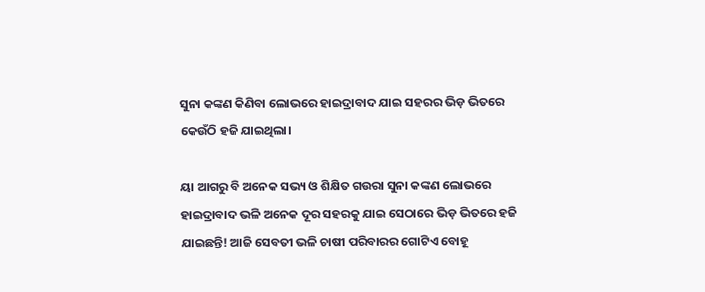ସୁନା କଙ୍କଣ କିଣିବା ଲୋଭରେ ହାଇଦ୍ରାବାଦ ଯାଇ ସହରର ଭିଡ଼ ଭିତରେ କେଉଁଠି ହଜି ଯାଇଥିଲା।

ୟା ଆଗରୁ ବି ଅନେକ ସଭ୍ୟ ଓ ଶିକ୍ଷିତ ଗଉରା ସୁନା କଙ୍କଣ ଲୋଭରେ ହାଇଦ୍ରାବାଦ ଭଳି ଅନେକ ଦୂର ସହରକୁ ଯାଇ ସେଠାରେ ଭିଡ଼ ଭିତରେ ହଜି ଯାଇଛନ୍ତି! ଆଜି ସେବତୀ ଭଳି ଚାଷୀ ପରିବାରର ଗୋଟିଏ ବୋହୂ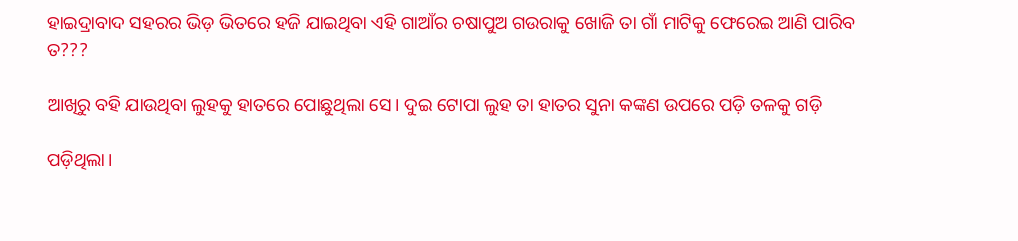ହାଇଦ୍ରାବାଦ ସହରର ଭିଡ଼ ଭିତରେ ହଜି ଯାଇଥିବା ଏହି ଗାଆଁର ଚଷାପୁଅ ଗଉରାକୁ ଖୋଜି ତା ଗାଁ ମାଟିକୁ ଫେରେଇ ଆଣି ପାରିବ ତ???

ଆଖିରୁ ବହି ଯାଉଥିବା ଲୁହକୁ ହାତରେ ପୋଛୁଥିଲା ସେ। ଦୁଇ ଟୋପା ଲୁହ ତା ହାତର ସୁନା କଙ୍କଣ ଉପରେ ପଡ଼ି ତଳକୁ ଗଡ଼ି

ପଡ଼ିଥିଲା।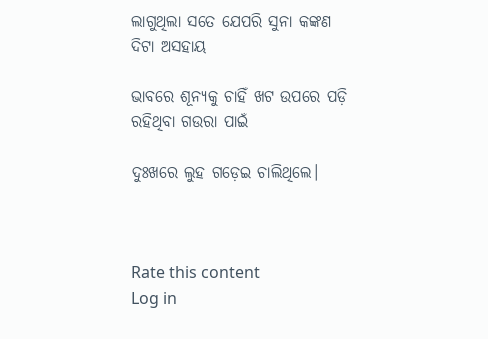ଲାଗୁଥିଲା ସତେ ଯେପରି ସୁନା କଙ୍କଣ ଦିଟା ଅସହାୟ

ଭାବରେ ଶୂନ୍ୟକୁ ଚାହିଁ ଖଟ ଉପରେ ପଡ଼ି ରହିଥିବା ଗଉରା ପାଇଁ

ଦୁଃଖରେ ଲୁହ ଗଡ଼େଇ ଚାଲିଥିଲେ।



Rate this content
Log in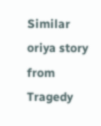Similar oriya story from Tragedy